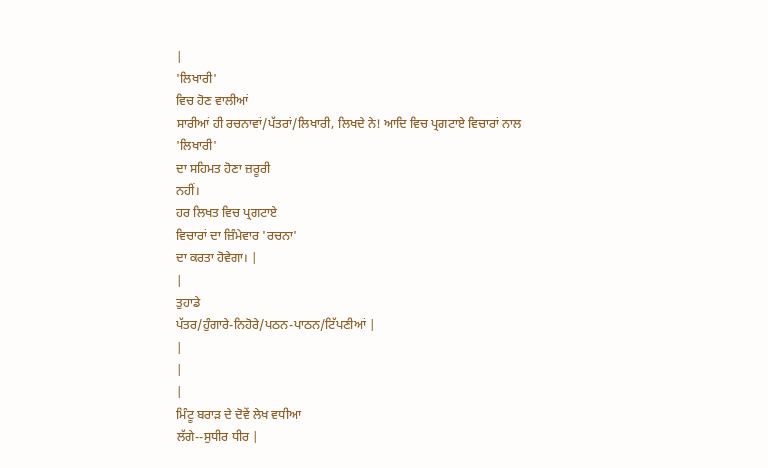|
'ਲਿਖਾਰੀ'
ਵਿਚ ਹੋਣ ਵਾਲੀਆਂ
ਸਾਰੀਆਂ ਹੀ ਰਚਨਾਵਾਂ/ਪੱਤਰਾਂ/ਲਿਖਾਰੀ, ਲਿਖਦੇ ਨੇ! ਆਦਿ ਵਿਚ ਪ੍ਰਗਟਾਏ ਵਿਚਾਰਾਂ ਨਾਲ
'ਲਿਖਾਰੀ'
ਦਾ ਸਹਿਮਤ ਹੋਣਾ ਜ਼ਰੂਰੀ
ਨਹੀਂ।
ਹਰ ਲਿਖਤ ਵਿਚ ਪ੍ਰਗਟਾਏ
ਵਿਚਾਰਾਂ ਦਾ ਜ਼ਿੰਮੇਵਾਰ 'ਰਚਨਾ'
ਦਾ ਕਰਤਾ ਹੋਵੇਗਾ। |
|
ਤੁਹਾਡੇ
ਪੱਤਰ/ਹੁੰਗਾਰੇ-ਨਿਹੋਰੇ/ਪਠਨ-ਪਾਠਨ/ਟਿੱਪਣੀਆਂ |
|
|
|
ਮਿੰਟੂ ਬਰਾੜ ਦੇ ਦੋਵੇਂ ਲੇਖ ਵਧੀਆ
ਲੱਗੇ--ਸੁਧੀਰ ਧੀਰ |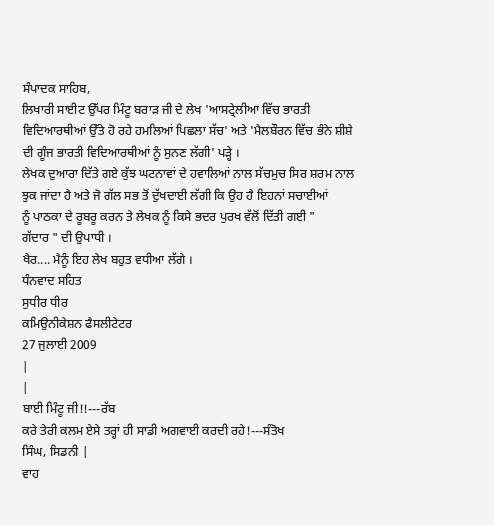ਸੰਪਾਦਕ ਸਾਹਿਬ,
ਲਿਖਾਰੀ ਸਾਈਟ ਉੱਪਰ ਮਿੰਟੂ ਬਰਾੜ ਜੀ ਦੇ ਲੇਖ 'ਆਸਟ੍ਰੇਲੀਆ ਵਿੱਚ ਭਾਰਤੀ
ਵਿਦਿਆਰਥੀਆਂ ਉੱਤੇ ਹੋ ਰਹੇ ਹਮਲਿਆਂ ਪਿਛਲਾ ਸੱਚ' ਅਤੇ 'ਮੈਲਬੌਰਨ ਵਿੱਚ ਭੰਨੇ ਸ਼ੀਸ਼ੇ
ਦੀ ਗੂੰਜ ਭਾਰਤੀ ਵਿਦਿਆਰਥੀਆਂ ਨੂੰ ਸੁਨਣ ਲੱਗੀ' ਪੜ੍ਹੇ ।
ਲੇਖਕ ਦੁਆਰਾ ਦਿੱਤੇ ਗਏ ਕੁੱਝ ਘਟਨਾਵਾਂ ਦੇ ਹਵਾਲਿਆਂ ਨਾਲ ਸੱਚਮੁਚ ਸਿਰ ਸ਼ਰਮ ਨਾਲ
ਝੁਕ ਜਾਂਦਾ ਹੈ ਅਤੇ ਜੋ ਗੱਲ ਸਭ ਤੋਂ ਦੁੱਖਦਾਈ ਲੱਗੀ ਕਿ ਉਹ ਹੈ ਇਹਨਾਂ ਸਚਾਈਆਂ
ਨੂੰ ਪਾਠਕਾ ਦੇ ਰੂਬਰੂ ਕਰਨ ਤੇ ਲੇਖਕ ਨੂੰ ਕਿਸੇ ਭਦਰ ਪੁਰਖ ਵੱਲੋਂ ਦਿੱਤੀ ਗਈ "
ਗੱਦਾਰ " ਦੀ ਉਪਾਧੀ ।
ਖੈਰ.... ਮੈਨੂੰ ਇਹ ਲੇਖ ਬਹੁਤ ਵਧੀਆ ਲੱਗੇ ।
ਧੰਨਵਾਦ ਸਹਿਤ
ਸੁਧੀਰ ਧੀਰ
ਕਮਿਉਨੀਕੇਸ਼ਨ ਫੈਸਲੀਟੇਟਰ
27 ਜੁਲਾਈ 2009
|
|
ਬਾਈ ਮਿੰਟੂ ਜੀ!!---ਰੱਬ
ਕਰੇ ਤੇਰੀ ਕਲਮ ਏਸੇ ਤਰ੍ਹਾਂ ਹੀ ਸਾਡੀ ਅਗਵਾਈ ਕਰਦੀ ਰਹੇ!---ਸੰਤੋਖ
ਸਿੰਘ, ਸਿਡਨੀ |
ਵਾਹ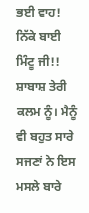ਭਈ ਵਾਹ! ਨਿੱਕੇ ਬਾਈ ਮਿੰਟੂ ਜੀ!!
ਸ਼ਾਬਾਸ਼ ਤੇਰੀ ਕਲਮ ਨੂੰ। ਮੈਨੂੰ ਵੀ ਬਹੁਤ ਸਾਰੇ ਸਜਣਾਂ ਨੇ ਇਸ ਮਸਲੇ ਬਾਰੇ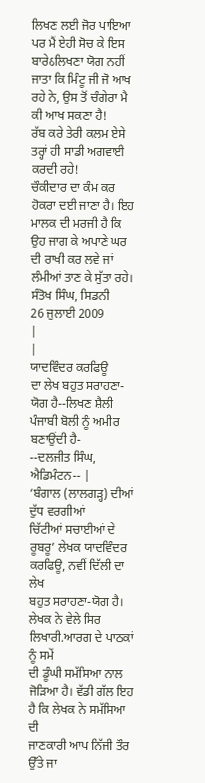ਲਿਖਣ ਲਈ ਜੋਰ ਪਾਇਆ ਪਰ ਮੈਂ ਏਹੀ ਸੋਚ ਕੇ ਇਸ ਬਾਰੇઠਲਿਖਣਾ ਯੋਗ ਨਹੀਂ ਜਾਤਾ ਕਿ ਮਿੰਟੂ ਜੀ ਜੋ ਆਖ ਰਹੇ ਨੇ, ਉਸ ਤੋਂ ਚੰਗੇਰਾ ਮੈ ਕੀ ਆਖ ਸਕਣਾ ਹੈ!
ਰੱਬ ਕਰੇ ਤੇਰੀ ਕਲਮ ਏਸੇ ਤਰ੍ਹਾਂ ਹੀ ਸਾਡੀ ਅਗਵਾਈ ਕਰਦੀ ਰਹੇ!
ਚੌਕੀਦਾਰ ਦਾ ਕੰਮ ਕਰ ਹੋਕਰਾ ਦਈ ਜਾਣਾ ਹੈ। ਇਹ ਮਾਲਕ ਦੀ ਮਰਜੀ ਹੈ ਕਿ ਉਹ ਜਾਗ ਕੇ ਅਪਾਣੇ ਘਰ ਦੀ ਰਾਖੀ ਕਰ ਲਵੇ ਜਾਂ ਲੰਮੀਆਂ ਤਾਣ ਕੇ ਸੁੱਤਾ ਰਹੇ।
ਸੰਤੋਖ ਸਿੰਘ, ਸਿਡਨੀ
26 ਜੁਲਾਈ 2009
|
|
ਯਾਦਵਿੰਦਰ ਕਰਫਿਊ
ਦਾ ਲੇਖ ਬਹੁਤ ਸਰਾਹਣਾ-ਯੋਗ ਹੈ--ਲਿਖਣ ਸ਼ੈਲੀ
ਪੰਜਾਬੀ ਬੋਲੀ ਨੂੰ ਅਮੀਰ ਬਣਾਉਂਦੀ ਹੈ-
--ਦਲਜੀਤ ਸਿੰਘ, ਐਡਿਮੰਟਨ-- |
‘ਬੰਗਾਲ (ਲਾਲਗੜ੍ਹ) ਦੀਆਂ ਦੁੱਧ ਵਰਗੀਆਂ
ਚਿੱਟੀਆਂ ਸਚਾਈਆਂ ਦੇ ਰੂਬਰੂ’ ਲੇਖਕ ਯਾਦਵਿੰਦਰ ਕਰਫਿਊ, ਨਵੀਂ ਦਿੱਲੀ ਦਾ ਲੇਖ
ਬਹੁਤ ਸਰਾਹਣਾ-ਯੋਗ ਹੈ। ਲੇਖਕ ਨੇ ਵੇਲੇ ਸਿਰ ਲਿਖਾਰੀ.ਆਰਗ ਦੇ ਪਾਠਕਾਂ ਨੂੰ ਸਮੇਂ
ਦੀ ਡੂੰਘੀ ਸਮੱਸਿਆ ਨਾਲ ਜੋੜਿਆ ਹੈ। ਵੱਡੀ ਗੱਲ ਇਹ ਹੈ ਕਿ ਲੇਖਕ ਨੇ ਸਮੱਸਿਆ ਦੀ
ਜਾਣਕਾਰੀ ਆਪ ਨਿੱਜੀ ਤੌਰ ਉੱਤੇ ਜਾ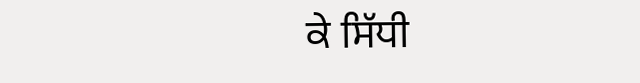ਕੇ ਸਿੱਧੀ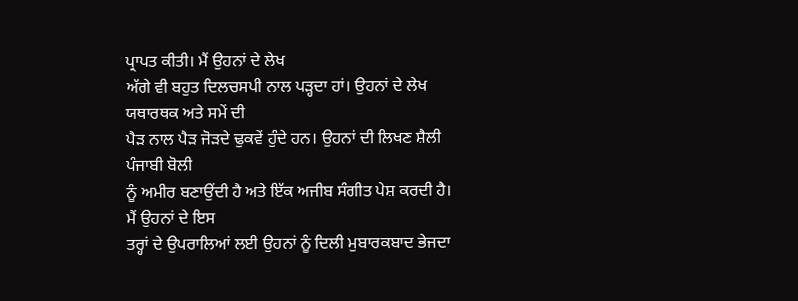ਪ੍ਰਾਪਤ ਕੀਤੀ। ਮੈਂ ਉਹਨਾਂ ਦੇ ਲੇਖ
ਅੱਗੇ ਵੀ ਬਹੁਤ ਦਿਲਚਸਪੀ ਨਾਲ ਪੜ੍ਹਦਾ ਹਾਂ। ਉਹਨਾਂ ਦੇ ਲੇਖ ਯਥਾਰਥਕ ਅਤੇ ਸਮੇਂ ਦੀ
ਪੈੜ ਨਾਲ ਪੈੜ ਜੋੜਦੇ ਢੁਕਵੇਂ ਹੁੰਦੇ ਹਨ। ਉਹਨਾਂ ਦੀ ਲਿਖਣ ਸ਼ੈਲੀ ਪੰਜਾਬੀ ਬੋਲੀ
ਨੂੰ ਅਮੀਰ ਬਣਾਉਂਦੀ ਹੈ ਅਤੇ ਇੱਕ ਅਜੀਬ ਸੰਗੀਤ ਪੇਸ਼ ਕਰਦੀ ਹੈ। ਮੈਂ ਉਹਨਾਂ ਦੇ ਇਸ
ਤਰ੍ਹਾਂ ਦੇ ਉਪਰਾਲਿਆਂ ਲਈ ਉਹਨਾਂ ਨੂੰ ਦਿਲੀ ਮੁਬਾਰਕਬਾਦ ਭੇਜਦਾ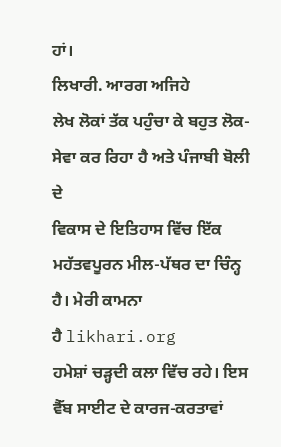ਹਾਂ।
ਲਿਖਾਰੀ. ਆਰਗ ਅਜਿਹੇ
ਲੇਖ ਲੋਕਾਂ ਤੱਕ ਪਹੁੰਚਾ ਕੇ ਬਹੁਤ ਲੋਕ-ਸੇਵਾ ਕਰ ਰਿਹਾ ਹੈ ਅਤੇ ਪੰਜਾਬੀ ਬੋਲੀ ਦੇ
ਵਿਕਾਸ ਦੇ ਇਤਿਹਾਸ ਵਿੱਚ ਇੱਕ ਮਹੱਤਵਪੂਰਨ ਮੀਲ-ਪੱਥਰ ਦਾ ਚਿੰਨ੍ਹ ਹੈ। ਮੇਰੀ ਕਾਮਨਾ
ਹੈ likhari.org
ਹਮੇਸ਼ਾਂ ਚੜ੍ਹਦੀ ਕਲਾ ਵਿੱਚ ਰਹੇ। ਇਸ
ਵੈੱਬ ਸਾਈਟ ਦੇ ਕਾਰਜ-ਕਰਤਾਵਾਂ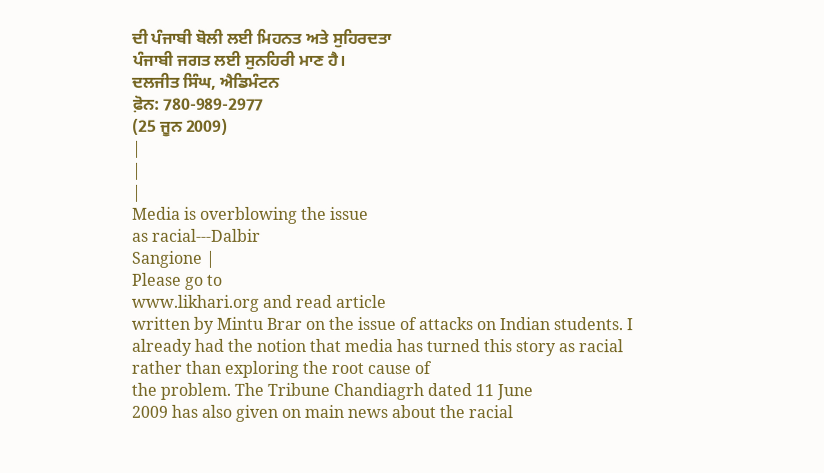ਦੀ ਪੰਜਾਬੀ ਬੋਲੀ ਲਈ ਮਿਹਨਤ ਅਤੇ ਸੁਹਿਰਦਤਾ
ਪੰਜਾਬੀ ਜਗਤ ਲਈ ਸੁਨਹਿਰੀ ਮਾਣ ਹੈ।
ਦਲਜੀਤ ਸਿੰਘ, ਐਡਿਮੰਟਨ
ਫ਼ੋਨ: 780-989-2977
(25 ਜੂਨ 2009)
|
|
|
Media is overblowing the issue
as racial---Dalbir
Sangione |
Please go to
www.likhari.org and read article
written by Mintu Brar on the issue of attacks on Indian students. I
already had the notion that media has turned this story as racial
rather than exploring the root cause of
the problem. The Tribune Chandiagrh dated 11 June
2009 has also given on main news about the racial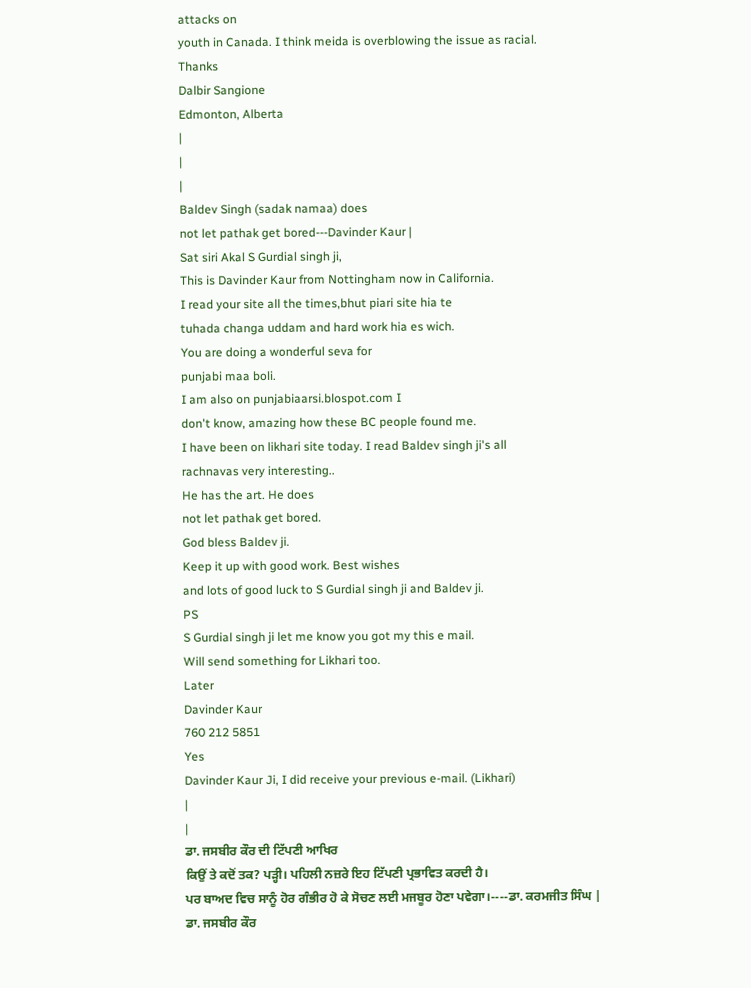attacks on
youth in Canada. I think meida is overblowing the issue as racial.
Thanks
Dalbir Sangione
Edmonton, Alberta
|
|
|
Baldev Singh (sadak namaa) does
not let pathak get bored---Davinder Kaur |
Sat siri Akal S Gurdial singh ji,
This is Davinder Kaur from Nottingham now in California.
I read your site all the times,bhut piari site hia te
tuhada changa uddam and hard work hia es wich.
You are doing a wonderful seva for
punjabi maa boli.
I am also on punjabiaarsi.blospot.com I
don't know, amazing how these BC people found me.
I have been on likhari site today. I read Baldev singh ji's all
rachnavas very interesting..
He has the art. He does
not let pathak get bored.
God bless Baldev ji.
Keep it up with good work. Best wishes
and lots of good luck to S Gurdial singh ji and Baldev ji.
PS
S Gurdial singh ji let me know you got my this e mail.
Will send something for Likhari too.
Later
Davinder Kaur
760 212 5851
Yes
Davinder Kaur Ji, I did receive your previous e-mail. (Likhari)
|
|
ਡਾ. ਜਸਬੀਰ ਕੌਰ ਦੀ ਟਿੱਪਣੀ ਆਖਿਰ
ਕਿਉਂ ਤੇ ਕਦੋਂ ਤਕ? ਪੜ੍ਹੀ। ਪਹਿਲੀ ਨਜ਼ਰੇ ਇਹ ਟਿੱਪਣੀ ਪ੍ਰਭਾਵਿਤ ਕਰਦੀ ਹੈ।
ਪਰ ਬਾਅਦ ਵਿਚ ਸਾਨੂੰ ਹੋਰ ਗੰਭੀਰ ਹੋ ਕੇ ਸੋਚਣ ਲਈ ਮਜਬੂਰ ਹੋਣਾ ਪਵੇਗਾ।----ਡਾ. ਕਰਮਜੀਤ ਸਿੰਘ |
ਡਾ. ਜਸਬੀਰ ਕੌਰ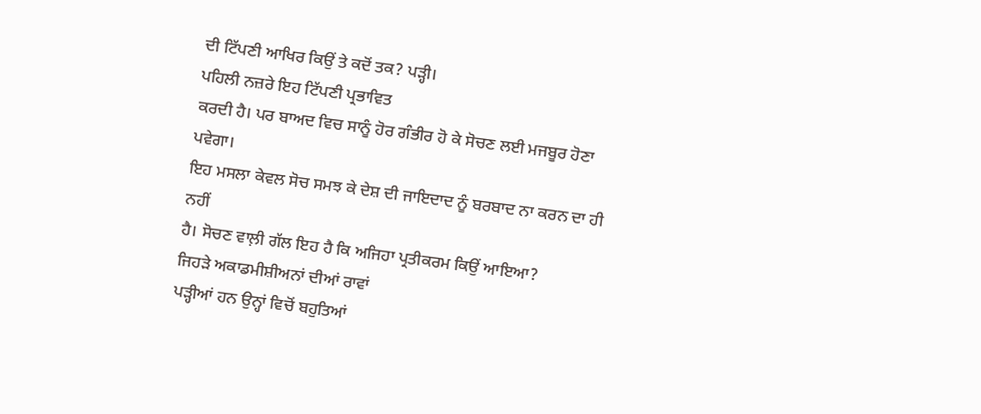ਦੀ ਟਿੱਪਣੀ ਆਖਿਰ ਕਿਉਂ ਤੇ ਕਦੋਂ ਤਕ? ਪੜ੍ਹੀ।
ਪਹਿਲੀ ਨਜ਼ਰੇ ਇਹ ਟਿੱਪਣੀ ਪ੍ਰਭਾਵਿਤ
ਕਰਦੀ ਹੈ। ਪਰ ਬਾਅਦ ਵਿਚ ਸਾਨੂੰ ਹੋਰ ਗੰਭੀਰ ਹੋ ਕੇ ਸੋਚਣ ਲਈ ਮਜਬੂਰ ਹੋਣਾ ਪਵੇਗਾ।
ਇਹ ਮਸਲਾ ਕੇਵਲ ਸੋਚ ਸਮਝ ਕੇ ਦੇਸ਼ ਦੀ ਜਾਇਦਾਦ ਨੂੰ ਬਰਬਾਦ ਨਾ ਕਰਨ ਦਾ ਹੀ ਨਹੀਂ
ਹੈ। ਸੋਚਣ ਵਾਲ਼ੀ ਗੱਲ ਇਹ ਹੈ ਕਿ ਅਜਿਹਾ ਪ੍ਰਤੀਕਰਮ ਕਿਉਂ ਆਇਆ?
ਜਿਹੜੇ ਅਕਾਡਮੀਸ਼ੀਅਨਾਂ ਦੀਆਂ ਰਾਵਾਂ
ਪੜ੍ਹੀਆਂ ਹਨ ਉਨ੍ਹਾਂ ਵਿਚੋਂ ਬਹੁਤਿਆਂ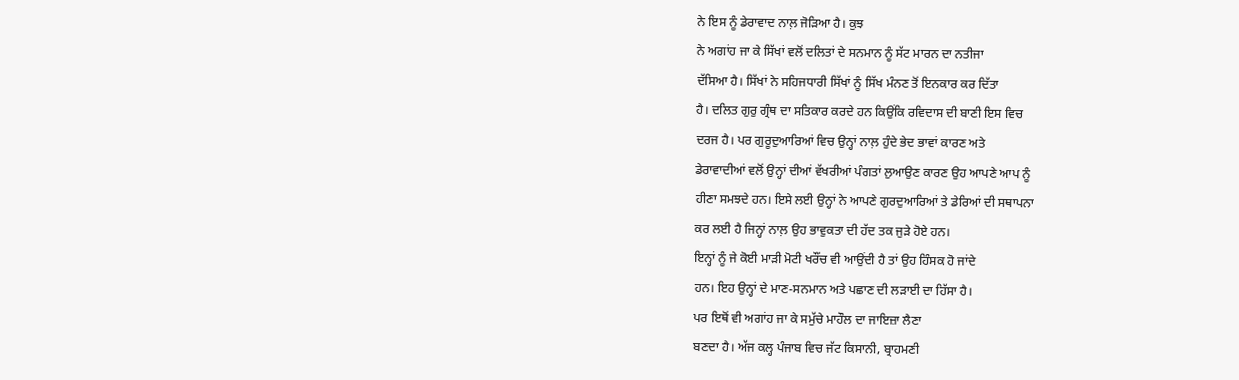ਨੇ ਇਸ ਨੂੰ ਡੇਰਾਵਾਦ ਨਾਲ਼ ਜੋੜਿਆ ਹੈ। ਕੁਝ
ਨੇ ਅਗਾਂਹ ਜਾ ਕੇ ਸਿੱਖਾਂ ਵਲੋਂ ਦਲਿਤਾਂ ਦੇ ਸਨਮਾਨ ਨੂੰ ਸੱਟ ਮਾਰਨ ਦਾ ਨਤੀਜਾ
ਦੱਸਿਆ ਹੈ। ਸਿੱਖਾਂ ਨੇ ਸਹਿਜਧਾਰੀ ਸਿੱਖਾਂ ਨੂੰ ਸਿੱਖ ਮੰਨਣ ਤੋਂ ਇਨਕਾਰ ਕਰ ਦਿੱਤਾ
ਹੈ। ਦਲਿਤ ਗੁਰੁ ਗ੍ਰੰਥ ਦਾ ਸਤਿਕਾਰ ਕਰਦੇ ਹਨ ਕਿਉਂਕਿ ਰਵਿਦਾਸ ਦੀ ਬਾਣੀ ਇਸ ਵਿਚ
ਦਰਜ ਹੈ। ਪਰ ਗੁਰੂਦੁਆਰਿਆਂ ਵਿਚ ਉਨ੍ਹਾਂ ਨਾਲ਼ ਹੁੰਦੇ ਭੇਦ ਭਾਵਾਂ ਕਾਰਣ ਅਤੇ
ਡੇਰਾਵਾਦੀਆਂ ਵਲੋਂ ਉਨ੍ਹਾਂ ਦੀਆਂ ਵੱਖਰੀਆਂ ਪੰਗਤਾਂ ਲੁਆਉਣ ਕਾਰਣ ਉਹ ਆਪਣੇ ਆਪ ਨੂੰ
ਹੀਣਾ ਸਮਝਦੇ ਹਨ। ਇਸੇ ਲਈ ਉਨ੍ਹਾਂ ਨੇ ਆਪਣੇ ਗੁਰਦੁਆਰਿਆਂ ਤੇ ਡੇਰਿਆਂ ਦੀ ਸਥਾਪਨਾ
ਕਰ ਲਈ ਹੈ ਜਿਨ੍ਹਾਂ ਨਾਲ਼ ਉਹ ਭਾਵੁਕਤਾ ਦੀ ਹੱਦ ਤਕ ਜੁੜੇ ਹੋਏ ਹਨ।
ਇਨ੍ਹਾਂ ਨੂੰ ਜੇ ਕੋਈ ਮਾੜੀ ਮੋਟੀ ਖਰੌਂਚ ਵੀ ਆਉਂਦੀ ਹੈ ਤਾਂ ਉਹ ਹਿੰਸਕ ਹੋ ਜਾਂਦੇ
ਹਨ। ਇਹ ਉਨ੍ਹਾਂ ਦੇ ਮਾਣ-ਸਨਮਾਨ ਅਤੇ ਪਛਾਣ ਦੀ ਲੜਾਈ ਦਾ ਹਿੱਸਾ ਹੈ।
ਪਰ ਇਥੋਂ ਵੀ ਅਗਾਂਹ ਜਾ ਕੇ ਸਮੁੱਚੇ ਮਾਹੌਲ ਦਾ ਜਾਇਜ਼ਾ ਲੈਣਾ
ਬਣਦਾ ਹੈ। ਅੱਜ ਕਲ੍ਹ ਪੰਜਾਬ ਵਿਚ ਜੱਟ ਕਿਸਾਨੀ, ਬ੍ਰਾਹਮਣੀ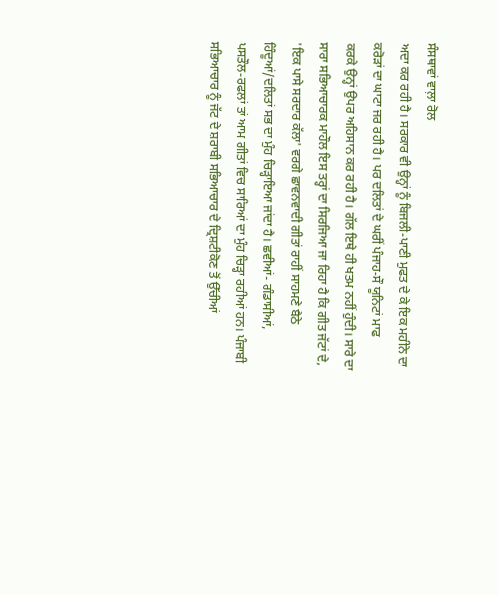ਸੰਸਥਾਵਾਂ ਵਾਲ਼ਾ ਰੋਲ
ਅਦਾ ਕਰ ਰਹੀ ਹੈ। ਸਰਕਾਰ ਵੀ ਉਨ੍ਹਾਂ ਨੂੰ ਬਿਜਲੀ-ਪਾਣੀ ਮੁਫਤ ਦੇ ਕੇ ਇਕ ਮਹੀਨੇ ਦਾ
ਕਰੋੜਾਂ ਦਾ ਘਾਟਾ ਜਰ ਰਹੀ ਹੈ। ਪਰ ਦਲਿਤਾਂ ਦੇ ਘਰੀਂ ਪੰਜਾਹ-ਸੌ ਯੂਨਿਟਾਂ ਮਾਫ
ਕਰਕੇ ਉਨ੍ਹਾਂ ਉਪਰ ਅਹਿਸਾਨ ਕਰ ਰਹੀ ਹੈ। ਗੱਲ ਇਥੇ ਹੀ ਖਤਮ ਨਹੀਂ ਹੁੰਦੀ। ਸਾਰੇ ਦਾ
ਸਾਰਾ ਸਭਿਆਚਾਰਕ ਮਾਹੌਲ ਇਸ ਤਰ੍ਹਾਂ ਦਾ ਸਿਰਜਿਆ ਜਾ ਰਿਹਾ ਹੈ ਕਿ ਗੀਤ ਜੱਟਾਂ ਦੇ,
'ਇਕ ਪਾਸੇ ਸਰਦਾਰ ਕੱਲਾ' ਵਰਗੇ ਛਾਵਨਵਾਦੀ ਗੀਤਾਂ ਰਾਹੀਂ ਸਾਹਮਣੇ ਬੈਠੇ
ਹਿੰਦੂਆਂ/ਦਲਿਤਾਂ ਸਭ ਦਾ ਮੁੰਹ ਚਿੜ੍ਹਾਇਆ ਜਾਂਦਾ ਹੈ। ਛਵੀਆਂ- ਗੰਡਾਸੀਆਂ,
ਪਸਤੌਲ-ਰਫਲਾਂ ਤਾਂ ਆਮ ਗੀਤਾਂ ਵਿਚ ਸਾਰਿਆਂ ਦਾ ਮੁੰਹ ਚਿੜ੍ਹਾ ਰਹੀਆਂ ਹਨ। ਪੰਜਾਬੀ
ਸਭਿਆਚਾਰ ਨੂੰ ਜੱਟ ਦੇ ਸ਼ਰਾਬੀ ਸਭਿਆਚਾਰ ਦੇ ਦ੍ਰਿਸ਼ਟੀਕੋਣ ਤੋਂ ਉੱਚੀਆਂ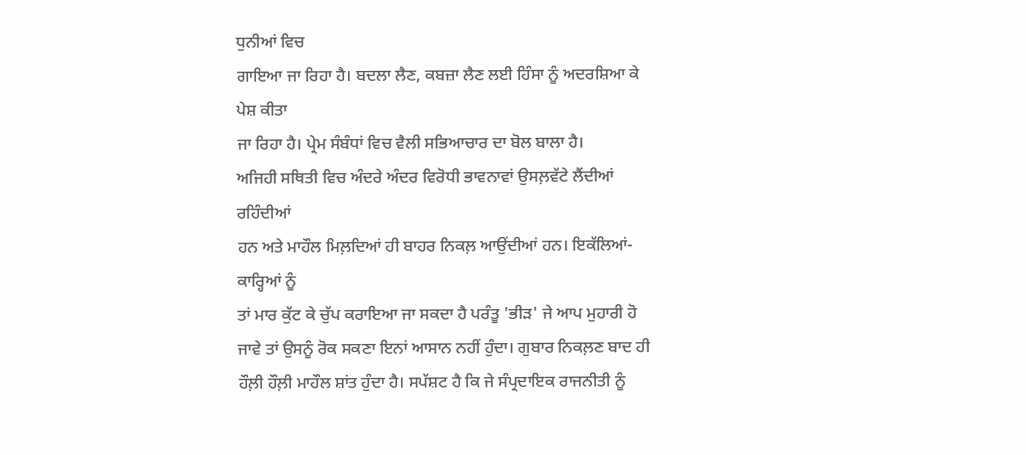ਧੁਨੀਆਂ ਵਿਚ
ਗਾਇਆ ਜਾ ਰਿਹਾ ਹੈ। ਬਦਲਾ ਲੈਣ, ਕਬਜ਼ਾ ਲੈਣ ਲਈ ਹਿੰਸਾ ਨੂੰ ਅਦਰਸ਼ਿਆ ਕੇ ਪੇਸ਼ ਕੀਤਾ
ਜਾ ਰਿਹਾ ਹੈ। ਪ੍ਰੇਮ ਸੰਬੰਧਾਂ ਵਿਚ ਵੈਲੀ ਸਭਿਆਚਾਰ ਦਾ ਬੋਲ ਬਾਲਾ ਹੈ।
ਅਜਿਹੀ ਸਥਿਤੀ ਵਿਚ ਅੰਦਰੇ ਅੰਦਰ ਵਿਰੋਧੀ ਭਾਵਨਾਵਾਂ ਉਸਲ਼ਵੱਟੇ ਲੈਂਦੀਆਂ ਰਹਿੰਦੀਆਂ
ਹਨ ਅਤੇ ਮਾਹੌਲ ਮਿਲ਼ਦਿਆਂ ਹੀ ਬਾਹਰ ਨਿਕਲ਼ ਆਉਂਦੀਆਂ ਹਨ। ਇਕੱਲਿਆਂ-ਕਾਰ੍ਹਿਆਂ ਨੂੰ
ਤਾਂ ਮਾਰ ਕੁੱਟ ਕੇ ਚੁੱਪ ਕਰਾਇਆ ਜਾ ਸਕਦਾ ਹੈ ਪਰੰਤੂ 'ਭੀੜ' ਜੇ ਆਪ ਮੁਹਾਰੀ ਹੋ
ਜਾਵੇ ਤਾਂ ਉਸਨੂੰ ਰੋਕ ਸਕਣਾ ਇਨਾਂ ਆਸਾਨ ਨਹੀਂ ਹੁੰਦਾ। ਗੁਬਾਰ ਨਿਕਲ਼ਣ ਬਾਦ ਹੀ
ਹੌਲ਼ੀ ਹੌਲ਼ੀ ਮਾਹੌਲ ਸ਼ਾਂਤ ਹੁੰਦਾ ਹੈ। ਸਪੱਸ਼ਟ ਹੈ ਕਿ ਜੇ ਸੰਪ੍ਰਦਾਇਕ ਰਾਜਨੀਤੀ ਨੂੰ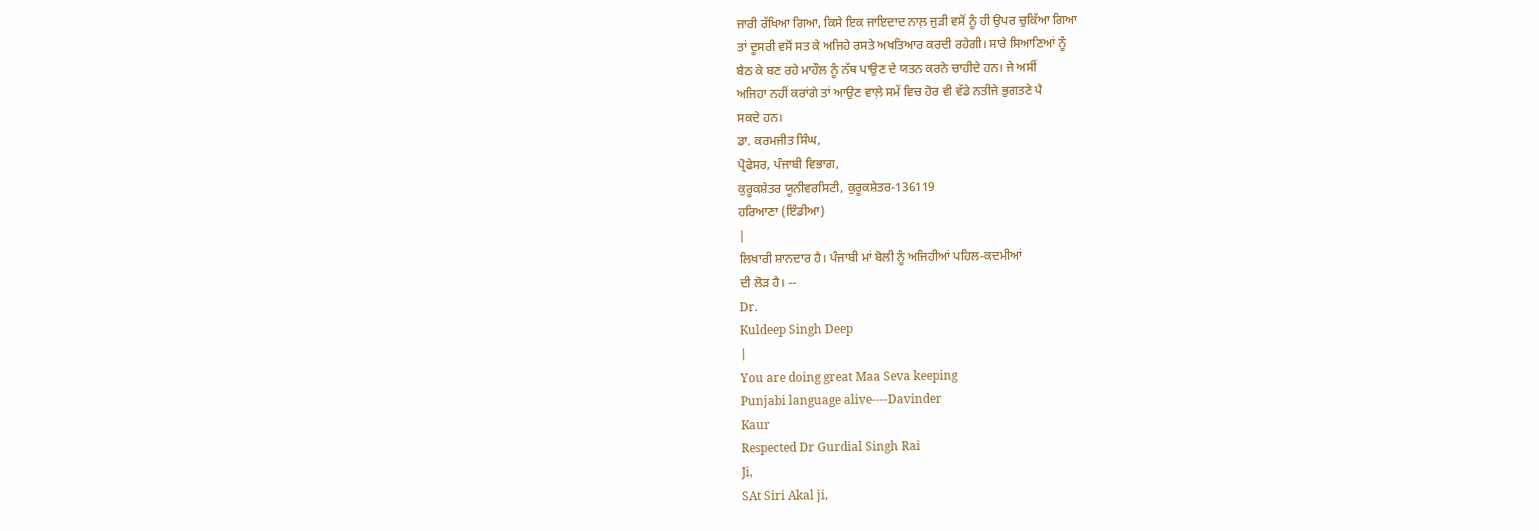ਜਾਰੀ ਰੱਖਿਆ ਗਿਆ, ਕਿਸੇ ਇਕ ਜਾਇਦਾਦ ਨਾਲ਼ ਜੁੜੀ ਵਸੋਂ ਨੂੰ ਹੀ ਉਪਰ ਚੁਕਿੱਆ ਗਿਆ
ਤਾਂ ਦੂਸਰੀ ਵਸੋਂ ਸਤ ਕੇ ਅਜਿਹੇ ਰਸਤੇ ਅਖਤਿਆਰ ਕਰਦੀ ਰਹੇਗੀ। ਸਾਰੇ ਸਿਆਣਿਆਂ ਨੂੰ
ਬੈਠ ਕੇ ਬਣ ਰਹੇ ਮਾਹੌਲ ਨੂੰ ਨੱਥ ਪਾਉਣ ਦੇ ਯਤਨ ਕਰਨੇ ਚਾਹੀਦੇ ਹਨ। ਜੇ ਅਸੀਂ
ਅਜਿਹਾ ਨਹੀਂ ਕਰਾਂਗੇ ਤਾਂ ਆਉਣ ਵਾਲ਼ੇ ਸਮੇਂ ਵਿਚ ਹੋਰ ਵੀ ਵੱਡੇ ਨਤੀਜੇ ਭੁਗਤਣੇ ਪੈ
ਸਕਦੇ ਹਨ।
ਡਾ. ਕਰਮਜੀਤ ਸਿੰਘ,
ਪ੍ਰੋਫੇਸਰ, ਪੰਜਾਬੀ ਵਿਭਾਗ,
ਕੁਰੂਕਸ਼ੇਤਰ ਯੂਨੀਵਰਸਿਟੀ, ਕੁਰੂਕਸ਼ੇਤਰ-136119
ਹਰਿਆਣਾ (ਇੰਡੀਆ)
|
ਲਿਖਾਰੀ ਸ਼ਾਨਦਾਰ ਹੈ। ਪੰਜਾਬੀ ਮਾਂ ਬੋਲੀ ਨੂੰ ਅਜਿਹੀਆਂ ਪਹਿਲ-ਕਦਮੀਆਂ
ਦੀ ਲੋੜ ਹੈ। --
Dr.
Kuldeep Singh Deep
|
You are doing great Maa Seva keeping
Punjabi language alive----Davinder
Kaur
Respected Dr Gurdial Singh Rai
Ji,
SAt Siri Akal ji,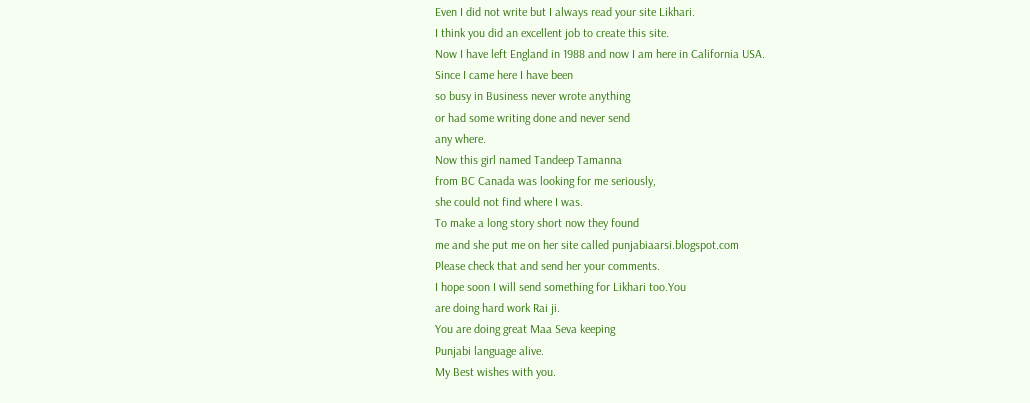Even I did not write but I always read your site Likhari.
I think you did an excellent job to create this site.
Now I have left England in 1988 and now I am here in California USA.
Since I came here I have been
so busy in Business never wrote anything
or had some writing done and never send
any where.
Now this girl named Tandeep Tamanna
from BC Canada was looking for me seriously,
she could not find where I was.
To make a long story short now they found
me and she put me on her site called punjabiaarsi.blogspot.com
Please check that and send her your comments.
I hope soon I will send something for Likhari too.You
are doing hard work Rai ji.
You are doing great Maa Seva keeping
Punjabi language alive.
My Best wishes with you.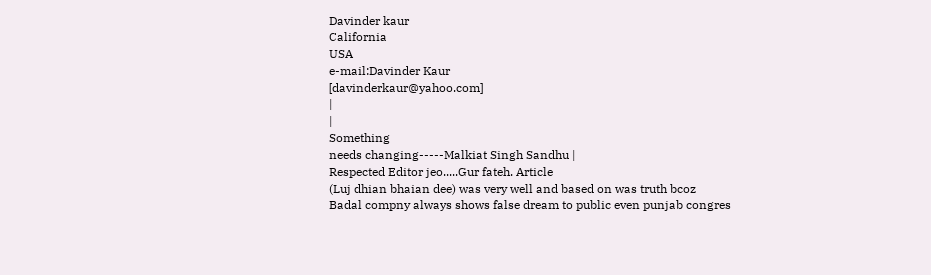Davinder kaur
California
USA
e-mail:Davinder Kaur
[davinderkaur@yahoo.com]
|
|
Something
needs changing-----Malkiat Singh Sandhu |
Respected Editor jeo.....Gur fateh. Article
(Luj dhian bhaian dee) was very well and based on was truth bcoz
Badal compny always shows false dream to public even punjab congres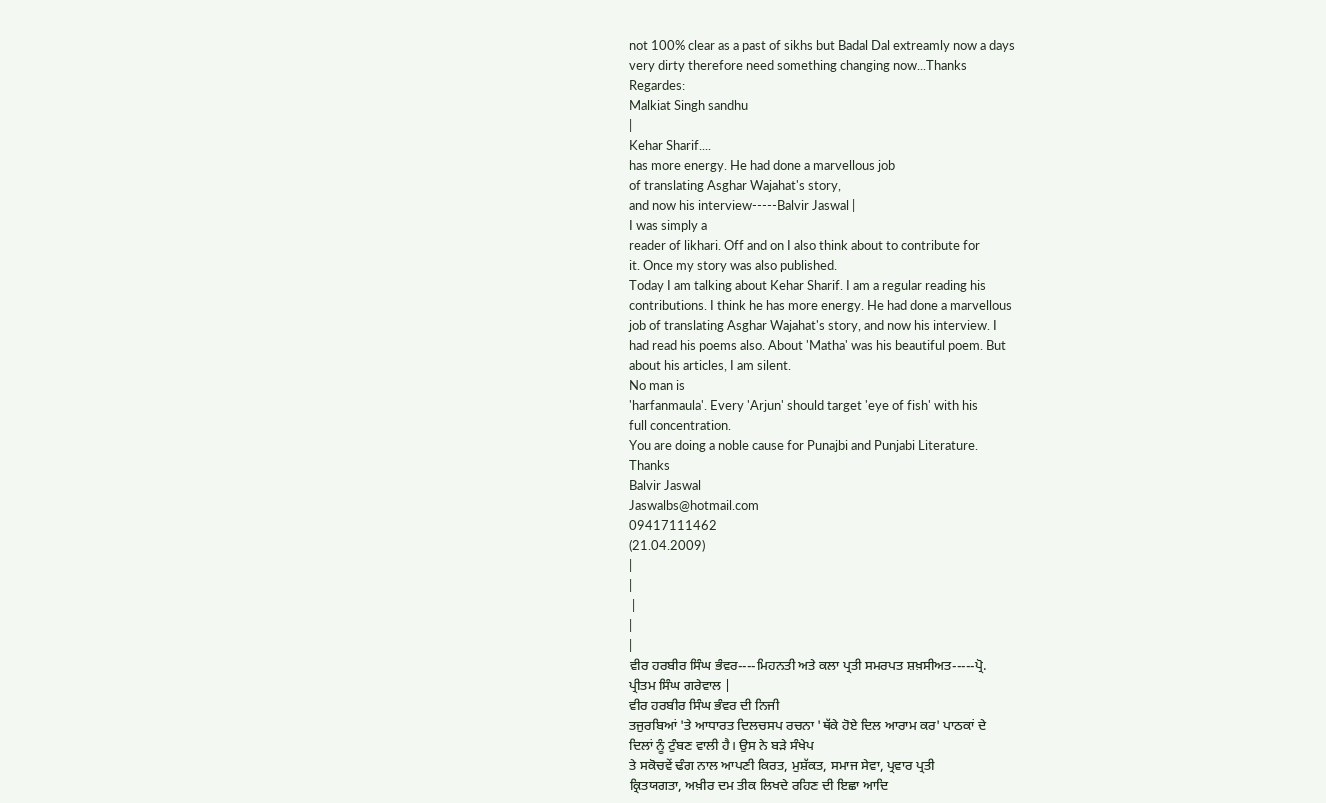not 100% clear as a past of sikhs but Badal Dal extreamly now a days
very dirty therefore need something changing now...Thanks
Regardes:
Malkiat Singh sandhu
|
Kehar Sharif....
has more energy. He had done a marvellous job
of translating Asghar Wajahat's story,
and now his interview-----Balvir Jaswal |
I was simply a
reader of likhari. Off and on I also think about to contribute for
it. Once my story was also published.
Today I am talking about Kehar Sharif. I am a regular reading his
contributions. I think he has more energy. He had done a marvellous
job of translating Asghar Wajahat's story, and now his interview. I
had read his poems also. About 'Matha' was his beautiful poem. But
about his articles, I am silent.
No man is
'harfanmaula'. Every 'Arjun' should target 'eye of fish' with his
full concentration.
You are doing a noble cause for Punajbi and Punjabi Literature.
Thanks
Balvir Jaswal
Jaswalbs@hotmail.com
09417111462
(21.04.2009)
|
|
 |
|
|
ਵੀਰ ਹਰਬੀਰ ਸਿੰਘ ਭੰਵਰ----ਮਿਹਨਤੀ ਅਤੇ ਕਲਾ ਪ੍ਰਤੀ ਸਮਰਪਤ ਸ਼ਖ਼ਸੀਅਤ-----ਪ੍ਰੋ.
ਪ੍ਰੀਤਮ ਸਿੰਘ ਗਰੇਵਾਲ |
ਵੀਰ ਹਰਬੀਰ ਸਿੰਘ ਭੰਵਰ ਦੀ ਨਿਜੀ
ਤਜੁਰਬਿਆਂ 'ਤੇ ਆਧਾਰਤ ਦਿਲਚਸਪ ਰਚਨਾ 'ਥੱਕੇ ਹੋਏ ਦਿਲ ਆਰਾਮ ਕਰ' ਪਾਠਕਾਂ ਦੇ
ਦਿਲਾਂ ਨੂੰ ਟੁੰਬਣ ਵਾਲੀ ਹੈ। ਉਸ ਨੇ ਬੜੇ ਸੰਖੇਪ
ਤੇ ਸਕੋਚਵੇਂ ਢੰਗ ਨਾਲ ਆਪਣੀ ਕਿਰਤ, ਮੁਸ਼ੱਕਤ, ਸਮਾਜ ਸੇਵਾ, ਪ੍ਰਵਾਰ ਪ੍ਰਤੀ
ਕ੍ਰਿਤਯਗਤਾ, ਅਖ਼ੀਰ ਦਮ ਤੀਕ ਲਿਖਦੇ ਰਹਿਣ ਦੀ ਇਛਾ ਆਦਿ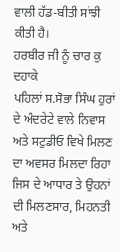ਵਾਲੀ ਹੱਡ-ਬੀਤੀ ਸਾਂਝੀ
ਕੀਤੀ ਹੈ।
ਹਰਬੀਰ ਜੀ ਨੂੰ ਚਾਰ ਕੁ ਦਹਾਕੇ
ਪਹਿਲਾਂ ਸ.ਸੋਭਾ ਸਿੰਘ ਹੁਰਾਂ ਦੇ ਅੰਦਰੇਟੇ ਵਾਲੇ ਨਿਵਾਸ ਅਤੇ ਸਟੁਡੀਓ ਵਿਖੇ ਮਿਲਣ
ਦਾ ਅਵਸਰ ਮਿਲਦਾ ਰਿਹਾ ਜਿਸ ਦੇ ਆਧਾਰ ਤੇ ਉਹਨਾਂ ਦੀ ਮਿਲਣਸਾਰ, ਮਿਹਨਤੀ ਅਤੇ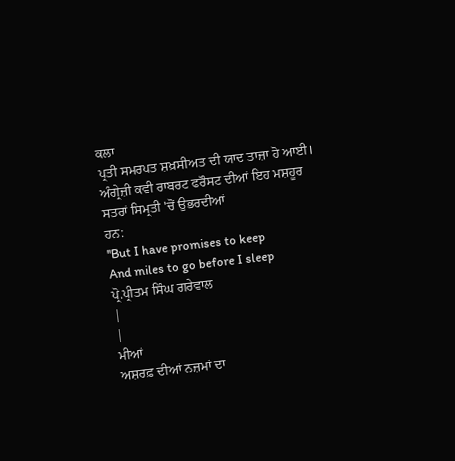ਕਲਾ
ਪ੍ਰਤੀ ਸਮਰਪਤ ਸ਼ਖ਼ਸੀਅਤ ਦੀ ਯਾਦ ਤਾਜ਼ਾ ਹੋ ਆਈ।
ਅੰਗ੍ਰੇਜ਼ੀ ਕਵੀ ਰਾਬਰਟ ਫਰੌਸਟ ਦੀਆਂ ਇਹ ਮਸ਼ਹੂਰ ਸਤਰਾਂ ਸਿਮ੍ਰਤੀ 'ਚੋਂ ਉਭਰਦੀਆਂ
ਹਨ:
''But I have promises to keep
And miles to go before I sleep
ਪ੍ਰੋ.ਪ੍ਰੀਤਮ ਸਿੰਘ ਗਰੇਵਾਲ
|
|
ਮੀਆਂ
ਅਸ਼ਰਫ਼ ਦੀਆਂ ਨਜ਼ਮਾਂ ਦਾ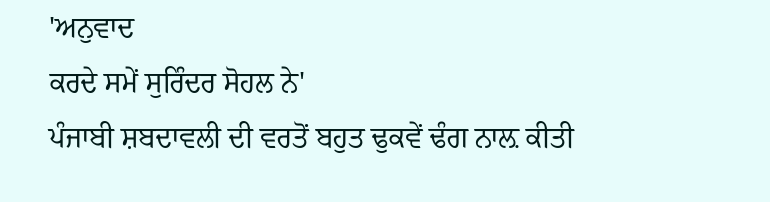'ਅਨੁਵਾਦ
ਕਰਦੇ ਸਮੇਂ ਸੁਰਿੰਦਰ ਸੋਹਲ ਨੇ'
ਪੰਜਾਬੀ ਸ਼ਬਦਾਵਲੀ ਦੀ ਵਰਤੋਂ ਬਹੁਤ ਢੁਕਵੇਂ ਢੰਗ ਨਾਲ਼ ਕੀਤੀ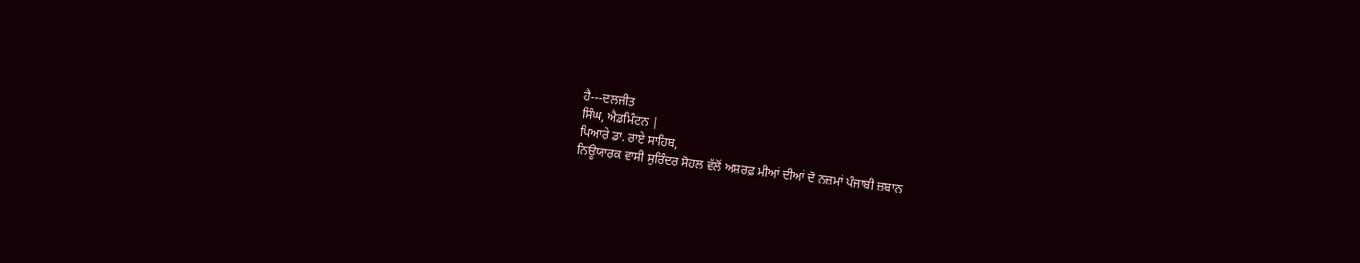ਹੈ---ਦਲਜੀਤ
ਸਿੰਘ, ਐਡਮਿੰਟਨ |
ਪਿਆਰੇ ਡਾ. ਰਾਏ ਸਾਹਿਬ,
ਨਿਊਯਾਰਕ ਵਾਸੀ ਸੁਰਿੰਦਰ ਸੋਹਲ ਵੱਲੋਂ ਅਸ਼ਰਫ਼ ਮੀਆਂ ਦੀਆਂ ਦੋ ਨਜ਼ਮਾਂ ਪੰਜਾਬੀ ਜ਼ਬਾਨ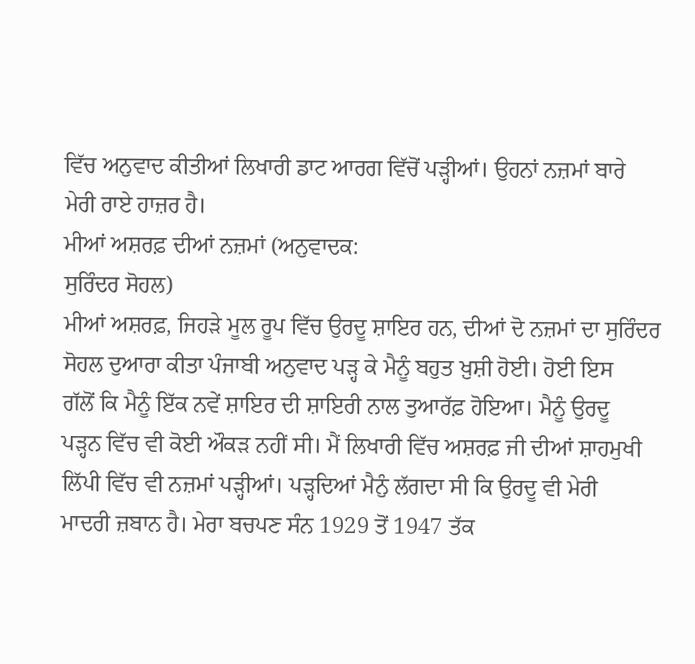ਵਿੱਚ ਅਨੁਵਾਦ ਕੀਤੀਆਂ ਲਿਖਾਰੀ ਡਾਟ ਆਰਗ ਵਿੱਚੋਂ ਪੜ੍ਹੀਆਂ। ਉਹਨਾਂ ਨਜ਼ਮਾਂ ਬਾਰੇ
ਮੇਰੀ ਰਾਏ ਹਾਜ਼ਰ ਹੈ।
ਮੀਆਂ ਅਸ਼ਰਫ਼ ਦੀਆਂ ਨਜ਼ਮਾਂ (ਅਨੁਵਾਦਕ:
ਸੁਰਿੰਦਰ ਸੋਹਲ)
ਮੀਆਂ ਅਸ਼ਰਫ਼, ਜਿਹੜੇ ਮੂਲ ਰੂਪ ਵਿੱਚ ਉਰਦੂ ਸ਼ਾਇਰ ਹਨ, ਦੀਆਂ ਦੋ ਨਜ਼ਮਾਂ ਦਾ ਸੁਰਿੰਦਰ
ਸੋਹਲ ਦੁਆਰਾ ਕੀਤਾ ਪੰਜਾਬੀ ਅਨੁਵਾਦ ਪੜ੍ਹ ਕੇ ਮੈਨੂੰ ਬਹੁਤ ਖ਼ੁਸ਼ੀ ਹੋਈ। ਹੋਈ ਇਸ
ਗੱਲੋਂ ਕਿ ਮੈਨੂੰ ਇੱਕ ਨਵੇਂ ਸ਼ਾਇਰ ਦੀ ਸ਼ਾਇਰੀ ਨਾਲ ਤੁਆਰੱਫ਼ ਹੋਇਆ। ਮੈਨੂੰ ਉਰਦੂ
ਪੜ੍ਹਨ ਵਿੱਚ ਵੀ ਕੋਈ ਔਕੜ ਨਹੀਂ ਸੀ। ਮੈਂ ਲਿਖਾਰੀ ਵਿੱਚ ਅਸ਼ਰਫ਼ ਜੀ ਦੀਆਂ ਸ਼ਾਹਮੁਖੀ
ਲਿੱਪੀ ਵਿੱਚ ਵੀ ਨਜ਼ਮਾਂ ਪੜ੍ਹੀਆਂ। ਪੜ੍ਹਦਿਆਂ ਮੈਨੁੰ ਲੱਗਦਾ ਸੀ ਕਿ ਉਰਦੂ ਵੀ ਮੇਰੀ
ਮਾਦਰੀ ਜ਼ਬਾਨ ਹੈ। ਮੇਰਾ ਬਚਪਣ ਸੰਨ 1929 ਤੋਂ 1947 ਤੱਕ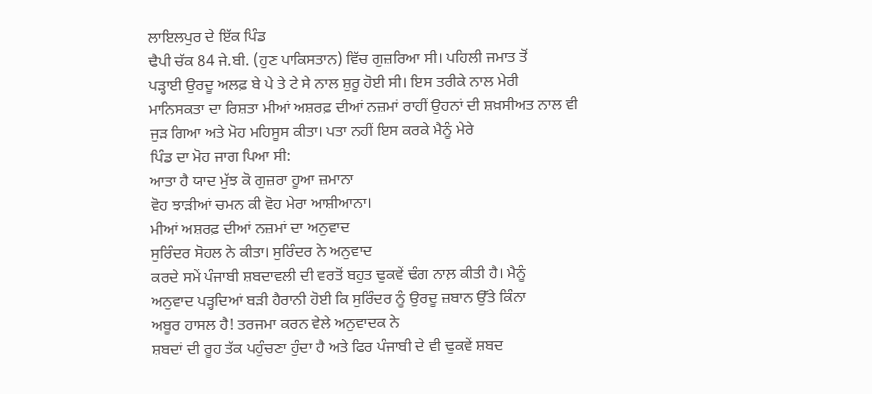ਲਾਇਲਪੁਰ ਦੇ ਇੱਕ ਪਿੰਡ
ਢੈਪੀ ਚੱਕ 84 ਜੇ.ਬੀ. (ਹੁਣ ਪਾਕਿਸਤਾਨ) ਵਿੱਚ ਗੁਜ਼ਰਿਆ ਸੀ। ਪਹਿਲੀ ਜਮਾਤ ਤੋਂ
ਪੜ੍ਹਾਈ ਉਰਦੂ ਅਲਫ਼ ਬੇ ਪੇ ਤੇ ਟੇ ਸੇ ਨਾਲ ਸ਼ੁਰੂ ਹੋਈ ਸੀ। ਇਸ ਤਰੀਕੇ ਨਾਲ ਮੇਰੀ
ਮਾਨਿਸਕਤਾ ਦਾ ਰਿਸ਼ਤਾ ਮੀਆਂ ਅਸ਼ਰਫ਼ ਦੀਆਂ ਨਜ਼ਮਾਂ ਰਾਹੀਂ ਉਹਨਾਂ ਦੀ ਸ਼ਖ਼ਸੀਅਤ ਨਾਲ ਵੀ
ਜੁੜ ਗਿਆ ਅਤੇ ਮੋਹ ਮਹਿਸੂਸ ਕੀਤਾ। ਪਤਾ ਨਹੀਂ ਇਸ ਕਰਕੇ ਮੈਨੂੰ ਮੇਰੇ
ਪਿੰਡ ਦਾ ਮੋਹ ਜਾਗ ਪਿਆ ਸੀ:
ਆਤਾ ਹੈ ਯਾਦ ਮੁੱਝ ਕੋ ਗੁਜ਼ਰਾ ਹੂਆ ਜ਼ਮਾਨਾ
ਵੋਹ ਝਾੜੀਆਂ ਚਮਨ ਕੀ ਵੋਹ ਮੇਰਾ ਆਸ਼ੀਆਨਾ।
ਮੀਆਂ ਅਸ਼ਰਫ਼ ਦੀਆਂ ਨਜ਼ਮਾਂ ਦਾ ਅਨੁਵਾਦ
ਸੁਰਿੰਦਰ ਸੋਹਲ ਨੇ ਕੀਤਾ। ਸੁਰਿੰਦਰ ਨੇ ਅਨੁਵਾਦ
ਕਰਦੇ ਸਮੇਂ ਪੰਜਾਬੀ ਸ਼ਬਦਾਵਲੀ ਦੀ ਵਰਤੋਂ ਬਹੁਤ ਢੁਕਵੇਂ ਢੰਗ ਨਾਲ਼ ਕੀਤੀ ਹੈ। ਮੈਨੂੰ
ਅਨੁਵਾਦ ਪੜ੍ਹਦਿਆਂ ਬੜੀ ਹੈਰਾਨੀ ਹੋਈ ਕਿ ਸੁਰਿੰਦਰ ਨੂੰ ਉਰਦੂ ਜ਼ਬਾਨ ਉੱਤੇ ਕਿੰਨਾ
ਅਬੂਰ ਹਾਸਲ ਹੈ! ਤਰਜਮਾ ਕਰਨ ਵੇਲੇ ਅਨੁਵਾਦਕ ਨੇ
ਸ਼ਬਦਾਂ ਦੀ ਰੂਹ ਤੱਕ ਪਹੁੰਚਣਾ ਹੁੰਦਾ ਹੈ ਅਤੇ ਫਿਰ ਪੰਜਾਬੀ ਦੇ ਵੀ ਢੁਕਵੇਂ ਸ਼ਬਦ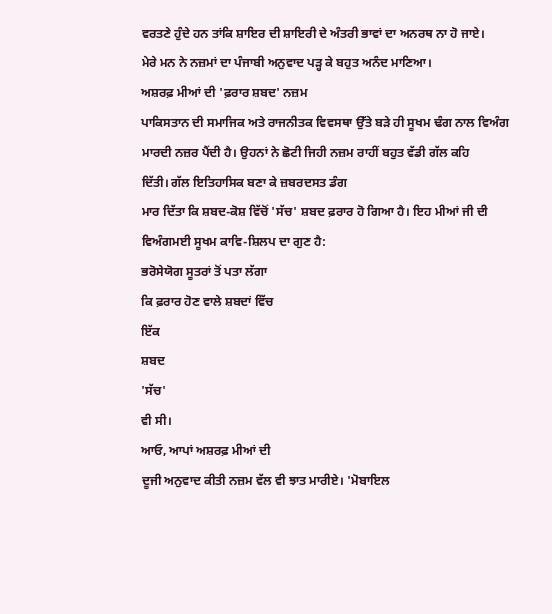ਵਰਤਣੇ ਹੁੰਦੇ ਹਨ ਤਾਂਕਿ ਸ਼ਾਇਰ ਦੀ ਸ਼ਾਇਰੀ ਦੇ ਅੰਤਰੀ ਭਾਵਾਂ ਦਾ ਅਨਰਥ ਨਾ ਹੋ ਜਾਏ।
ਮੇਰੇ ਮਨ ਨੇ ਨਜ਼ਮਾਂ ਦਾ ਪੰਜਾਬੀ ਅਨੁਵਾਦ ਪੜ੍ਹ ਕੇ ਬਹੁਤ ਅਨੰਦ ਮਾਣਿਆ।
ਅਸ਼ਰਫ਼ ਮੀਆਂ ਦੀ 'ਫ਼ਰਾਰ ਸ਼ਬਦ' ਨਜ਼ਮ
ਪਾਕਿਸਤਾਨ ਦੀ ਸਮਾਜਿਕ ਅਤੇ ਰਾਜਨੀਤਕ ਵਿਵਸਥਾ ਉੱਤੇ ਬੜੇ ਹੀ ਸੂਖਮ ਢੰਗ ਨਾਲ ਵਿਅੰਗ
ਮਾਰਦੀ ਨਜ਼ਰ ਪੈਂਦੀ ਹੈ। ਉਹਨਾਂ ਨੇ ਛੋਟੀ ਜਿਹੀ ਨਜ਼ਮ ਰਾਹੀਂ ਬਹੁਤ ਵੱਡੀ ਗੱਲ ਕਹਿ
ਦਿੱਤੀ। ਗੱਲ ਇਤਿਹਾਸਿਕ ਬਣਾ ਕੇ ਜ਼ਬਰਦਸਤ ਡੰਗ
ਮਾਰ ਦਿੱਤਾ ਕਿ ਸ਼ਬਦ-ਕੋਸ਼ ਵਿੱਚੋਂ 'ਸੱਚ' ਸ਼ਬਦ ਫ਼ਰਾਰ ਹੋ ਗਿਆ ਹੈ। ਇਹ ਮੀਆਂ ਜੀ ਦੀ
ਵਿਅੰਗਮਈ ਸੂਖਮ ਕਾਵਿ-ਸ਼ਿਲਪ ਦਾ ਗੁਣ ਹੈ:
ਭਰੋਸੇਯੋਗ ਸੂਤਰਾਂ ਤੋਂ ਪਤਾ ਲੱਗਾ
ਕਿ ਫ਼ਰਾਰ ਹੋਣ ਵਾਲੇ ਸ਼ਬਦਾਂ ਵਿੱਚ
ਇੱਕ
ਸ਼ਬਦ
'ਸੱਚ'
ਵੀ ਸੀ।
ਆਓ, ਆਪਾਂ ਅਸ਼ਰਫ਼ ਮੀਆਂ ਦੀ
ਦੂਜੀ ਅਨੁਵਾਦ ਕੀਤੀ ਨਜ਼ਮ ਵੱਲ ਵੀ ਝਾਤ ਮਾਰੀਏ। 'ਮੋਬਾਇਲ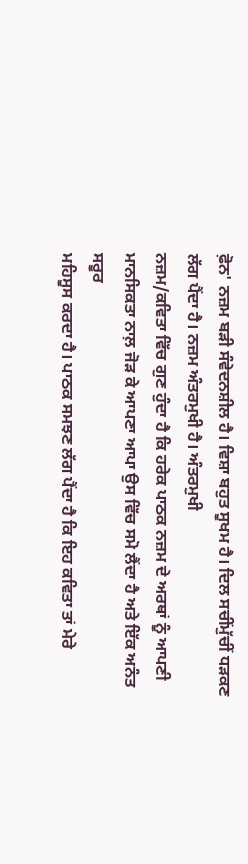ਫ਼ੋਨ' ਨਜ਼ਮ ਬੜੀ ਸੰਵੇਦਨਸ਼ੀਲ ਹੈ। ਵਿਸ਼ਾ ਬਹੁਤ ਸੂਖਮ ਹੈ। ਦਿਲ ਸਚੀਂਮੁੱਚੀਂ ਧੜਕਣ
ਲੱਗ ਪੈਂਦਾ ਹੈ। ਨਜ਼ਮ ਅੰਤਰਮੁਖੀ ਹੈ। ਅੰਤਰਮੁਖੀ
ਨਜ਼ਮ/ਕਵਿਤਾ ਵਿੱਚ ਗੁਣ ਹੁੰਦਾ ਹੈ ਕਿ ਹਰੇਕ ਪਾਠਕ ਨਜ਼ਮ ਦੇ ਅਰਥਾਂ ਨੂੰ ਆਪਣੀ
ਮਾਨਸਿਕਤਾ ਨਾਲ਼ ਜੋੜ ਕੇ ਆਪਣਾ ਆਪਾ ਉਸ ਵਿੱਚ ਸਮੋ ਲੈਂਦਾ ਹੈ ਅਤੇ ਇੱਕ ਅਨੰਤ ਸਰੂਰ
ਮਹਿਸੂਸ ਕਰਦਾ ਹੈ। ਪਾਠਕ ਸਮਝਣ ਲੱਗ ਪੈਂਦਾ ਹੈ ਕਿ ਇਹ ਕਵਿਤਾ ਤਾਂ ਮੇਰੇ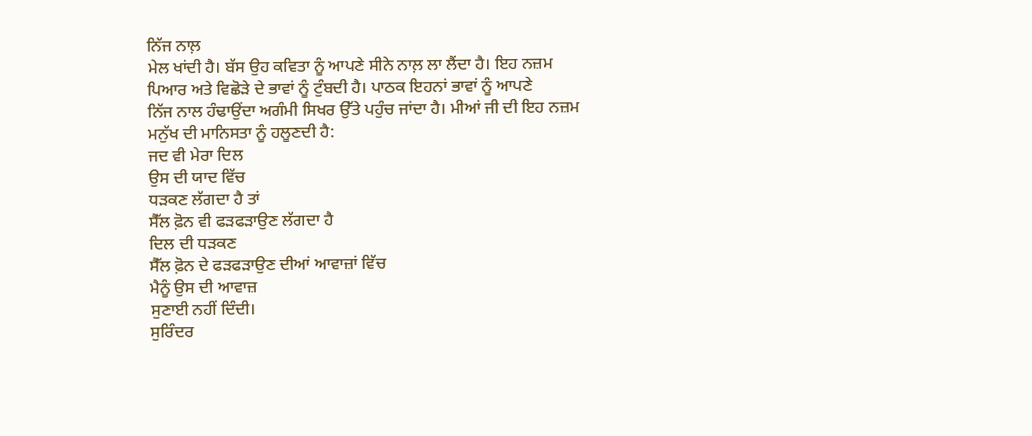ਨਿੱਜ ਨਾਲ਼
ਮੇਲ ਖਾਂਦੀ ਹੈ। ਬੱਸ ਉਹ ਕਵਿਤਾ ਨੂੰ ਆਪਣੇ ਸੀਨੇ ਨਾਲ਼ ਲਾ ਲੈਂਦਾ ਹੈ। ਇਹ ਨਜ਼ਮ
ਪਿਆਰ ਅਤੇ ਵਿਛੋੜੇ ਦੇ ਭਾਵਾਂ ਨੂੰ ਟੁੰਬਦੀ ਹੈ। ਪਾਠਕ ਇਹਨਾਂ ਭਾਵਾਂ ਨੂੰ ਆਪਣੇ
ਨਿੱਜ ਨਾਲ ਹੰਢਾਉਂਦਾ ਅਗੰਮੀ ਸਿਖਰ ਉੱਤੇ ਪਹੁੰਚ ਜਾਂਦਾ ਹੈ। ਮੀਆਂ ਜੀ ਦੀ ਇਹ ਨਜ਼ਮ
ਮਨੁੱਖ ਦੀ ਮਾਨਿਸਤਾ ਨੂੰ ਹਲੂਣਦੀ ਹੈ:
ਜਦ ਵੀ ਮੇਰਾ ਦਿਲ
ਉਸ ਦੀ ਯਾਦ ਵਿੱਚ
ਧੜਕਣ ਲੱਗਦਾ ਹੈ ਤਾਂ
ਸੈੱਲ ਫ਼ੋਨ ਵੀ ਫੜਫੜਾਉਣ ਲੱਗਦਾ ਹੈ
ਦਿਲ ਦੀ ਧੜਕਣ
ਸੈੱਲ ਫ਼ੋਨ ਦੇ ਫੜਫੜਾਉਣ ਦੀਆਂ ਆਵਾਜ਼ਾਂ ਵਿੱਚ
ਮੈਨੂੰ ਉਸ ਦੀ ਆਵਾਜ਼
ਸੁਣਾਈ ਨਹੀਂ ਦਿੰਦੀ।
ਸੁਰਿੰਦਰ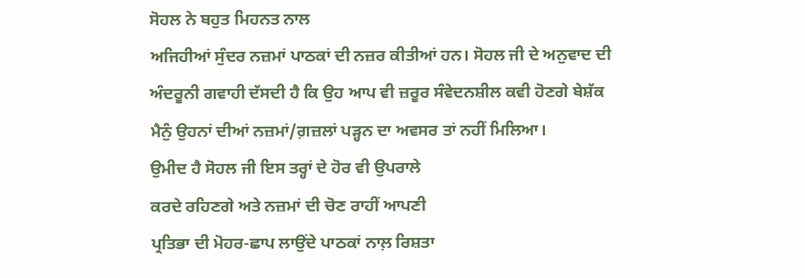ਸੋਹਲ ਨੇ ਬਹੁਤ ਮਿਹਨਤ ਨਾਲ
ਅਜਿਹੀਆਂ ਸੁੰਦਰ ਨਜ਼ਮਾਂ ਪਾਠਕਾਂ ਦੀ ਨਜ਼ਰ ਕੀਤੀਆਂ ਹਨ। ਸੋਹਲ ਜੀ ਦੇ ਅਨੁਵਾਦ ਦੀ
ਅੰਦਰੂਨੀ ਗਵਾਹੀ ਦੱਸਦੀ ਹੈ ਕਿ ਉਹ ਆਪ ਵੀ ਜ਼ਰੂਰ ਸੰਵੇਦਨਸ਼ੀਲ ਕਵੀ ਹੋਣਗੇ ਬੇਸ਼ੱਕ
ਮੈਨੁੰ ਉਹਨਾਂ ਦੀਆਂ ਨਜ਼ਮਾਂ/ਗ਼ਜ਼ਲਾਂ ਪੜ੍ਹਨ ਦਾ ਅਵਸਰ ਤਾਂ ਨਹੀਂ ਮਿਲਿਆ।
ਉਮੀਦ ਹੈ ਸੋਹਲ ਜੀ ਇਸ ਤਰ੍ਹਾਂ ਦੇ ਹੋਰ ਵੀ ਉਪਰਾਲੇ
ਕਰਦੇ ਰਹਿਣਗੇ ਅਤੇ ਨਜ਼ਮਾਂ ਦੀ ਚੋਣ ਰਾਹੀਂ ਆਪਣੀ
ਪ੍ਰਤਿਭਾ ਦੀ ਮੋਹਰ-ਛਾਪ ਲਾਉਂਦੇ ਪਾਠਕਾਂ ਨਾਲ਼ ਰਿਸ਼ਤਾ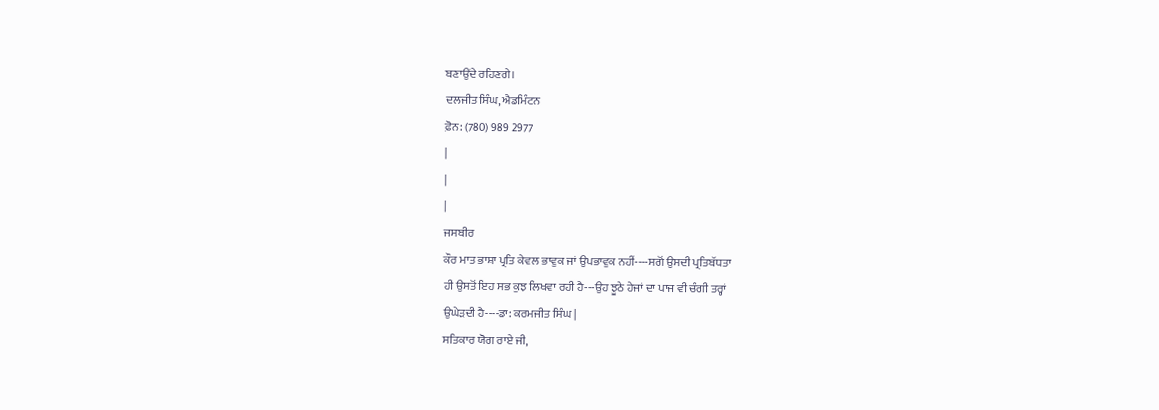ਬਣਾਉਂਦੇ ਰਹਿਣਗੇ।
ਦਲਜੀਤ ਸਿੰਘ, ਐਡਮਿੰਟਨ
ਫ਼ੋਨ: (780) 989 2977
|
|
|
ਜਸਬੀਰ
ਕੌਰ ਮਾਤ ਭਾਸ਼ਾ ਪ੍ਰਤਿ ਕੇਵਲ ਭਾਵੁਕ ਜਾਂ ਉਪਭਾਵੁਕ ਨਹੀਂ----ਸਗੋਂ ਉਸਦੀ ਪ੍ਰਤਿਬੱਧਤਾ
ਹੀ ਉਸਤੋਂ ਇਹ ਸਭ ਕੁਝ ਲਿਖਵਾ ਰਹੀ ਹੈ---ਉਹ ਝੂਠੇ ਹੇਜਾਂ ਦਾ ਪਾਜ ਵੀ ਚੰਗੀ ਤਰ੍ਹਾਂ
ਉਘੇੜਦੀ ਹੈ----ਡਾ: ਕਰਮਜੀਤ ਸਿੰਘ |
ਸਤਿਕਾਰ ਯੋਗ ਰਾਏ ਜੀ,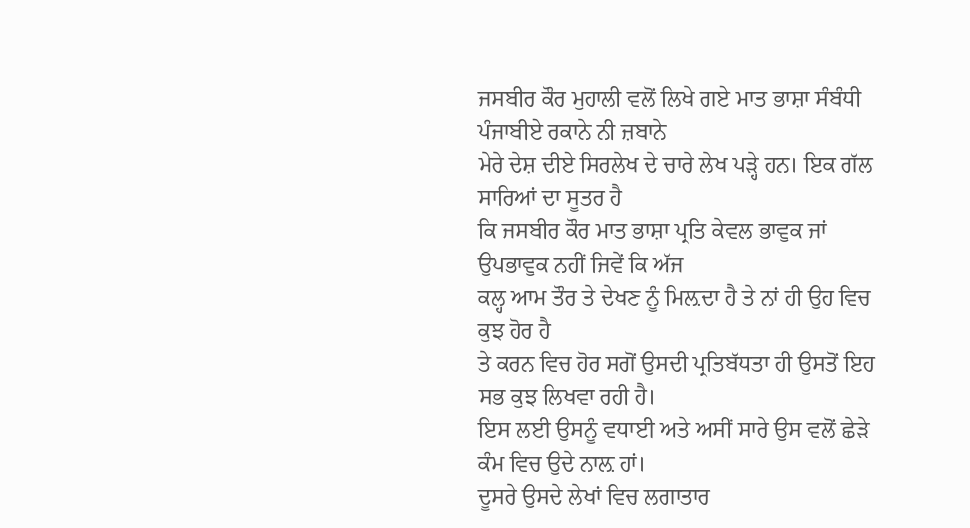ਜਸਬੀਰ ਕੌਰ ਮੁਹਾਲੀ ਵਲੋਂ ਲਿਖੇ ਗਏ ਮਾਤ ਭਾਸ਼ਾ ਸੰਬੰਧੀ ਪੰਜਾਬੀਏ ਰਕਾਨੇ ਨੀ ਜ਼ਬਾਨੇ
ਮੇਰੇ ਦੇਸ਼ ਦੀਏ ਸਿਰਲੇਖ ਦੇ ਚਾਰੇ ਲੇਖ ਪੜ੍ਹੇ ਹਨ। ਇਕ ਗੱਲ ਸਾਰਿਆਂ ਦਾ ਸੂਤਰ ਹੈ
ਕਿ ਜਸਬੀਰ ਕੌਰ ਮਾਤ ਭਾਸ਼ਾ ਪ੍ਰਤਿ ਕੇਵਲ ਭਾਵੁਕ ਜਾਂ ਉਪਭਾਵੁਕ ਨਹੀਂ ਜਿਵੇਂ ਕਿ ਅੱਜ
ਕਲ੍ਹ ਆਮ ਤੌਰ ਤੇ ਦੇਖਣ ਨੂੰ ਮਿਲ਼ਦਾ ਹੈ ਤੇ ਨਾਂ ਹੀ ਉਹ ਵਿਚ ਕੁਝ ਹੋਰ ਹੈ
ਤੇ ਕਰਨ ਵਿਚ ਹੋਰ ਸਗੋਂ ਉਸਦੀ ਪ੍ਰਤਿਬੱਧਤਾ ਹੀ ਉਸਤੋਂ ਇਹ ਸਭ ਕੁਝ ਲਿਖਵਾ ਰਹੀ ਹੈ।
ਇਸ ਲਈ ਉਸਨੂੰ ਵਧਾਈ ਅਤੇ ਅਸੀਂ ਸਾਰੇ ਉਸ ਵਲੋਂ ਛੇੜੇ ਕੰਮ ਵਿਚ ਉਦੇ ਨਾਲ਼ ਹਾਂ।
ਦੂਸਰੇ ਉਸਦੇ ਲੇਖਾਂ ਵਿਚ ਲਗਾਤਾਰ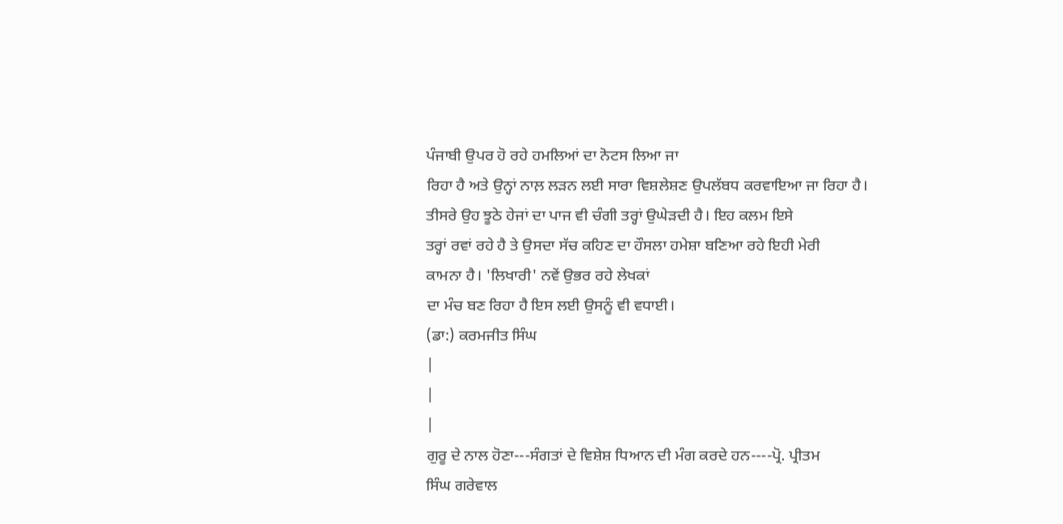ਪੰਜਾਬੀ ਉਪਰ ਹੋ ਰਹੇ ਹਮਲਿਆਂ ਦਾ ਨੋਟਸ ਲਿਆ ਜਾ
ਰਿਹਾ ਹੈ ਅਤੇ ਉਨ੍ਹਾਂ ਨਾਲ਼ ਲੜਨ ਲਈ ਸਾਰਾ ਵਿਸ਼ਲੇਸ਼ਣ ਉਪਲੱਬਧ ਕਰਵਾਇਆ ਜਾ ਰਿਹਾ ਹੈ।
ਤੀਸਰੇ ਉਹ ਝੂਠੇ ਹੇਜਾਂ ਦਾ ਪਾਜ ਵੀ ਚੰਗੀ ਤਰ੍ਹਾਂ ਉਘੇੜਦੀ ਹੈ। ਇਹ ਕਲਮ ਇਸੇ
ਤਰ੍ਹਾਂ ਰਵਾਂ ਰਹੇ ਹੈ ਤੇ ਉਸਦਾ ਸੱਚ ਕਹਿਣ ਦਾ ਹੌਸਲਾ ਹਮੇਸ਼ਾ ਬਣਿਆ ਰਹੇ ਇਹੀ ਮੇਰੀ
ਕਾਮਨਾ ਹੈ। 'ਲਿਖਾਰੀ' ਨਵੇਂ ਉਭਰ ਰਹੇ ਲੇਖਕਾਂ
ਦਾ ਮੰਚ ਬਣ ਰਿਹਾ ਹੈ ਇਸ ਲਈ ਉਸਨੂੰ ਵੀ ਵਧਾਈ।
(ਡਾ:) ਕਰਮਜੀਤ ਸਿੰਘ
|
|
|
ਗੁਰੂ ਦੇ ਨਾਲ ਹੋਣਾ---ਸੰਗਤਾਂ ਦੇ ਵਿਸ਼ੇਸ਼ ਧਿਆਨ ਦੀ ਮੰਗ ਕਰਦੇ ਹਨ----ਪ੍ਰੋ. ਪ੍ਰੀਤਮ
ਸਿੰਘ ਗਰੇਵਾਲ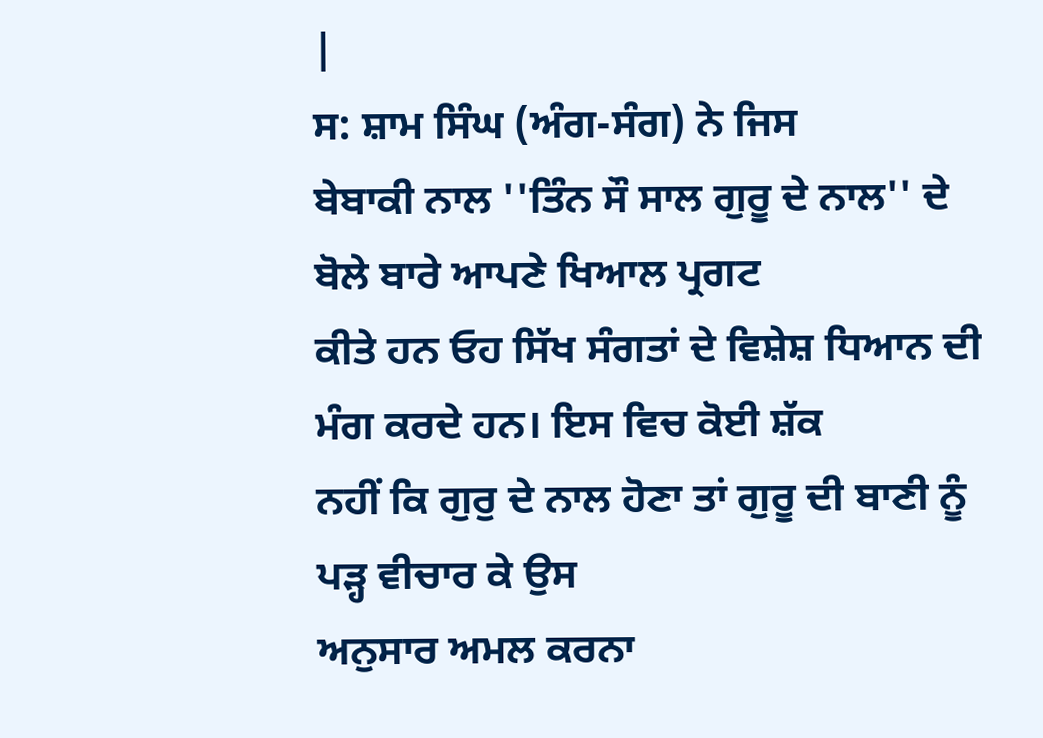|
ਸ: ਸ਼ਾਮ ਸਿੰਘ (ਅੰਗ-ਸੰਗ) ਨੇ ਜਿਸ
ਬੇਬਾਕੀ ਨਾਲ ''ਤਿੰਨ ਸੌ ਸਾਲ ਗੁਰੂ ਦੇ ਨਾਲ'' ਦੇ ਬੋਲੇ ਬਾਰੇ ਆਪਣੇ ਖਿਆਲ ਪ੍ਰਗਟ
ਕੀਤੇ ਹਨ ਓਹ ਸਿੱਖ ਸੰਗਤਾਂ ਦੇ ਵਿਸ਼ੇਸ਼ ਧਿਆਨ ਦੀ ਮੰਗ ਕਰਦੇ ਹਨ। ਇਸ ਵਿਚ ਕੋਈ ਸ਼ੱਕ
ਨਹੀਂ ਕਿ ਗੁਰੁ ਦੇ ਨਾਲ ਹੋਣਾ ਤਾਂ ਗੁਰੂ ਦੀ ਬਾਣੀ ਨੂੰ ਪੜ੍ਹ ਵੀਚਾਰ ਕੇ ਉਸ
ਅਨੁਸਾਰ ਅਮਲ ਕਰਨਾ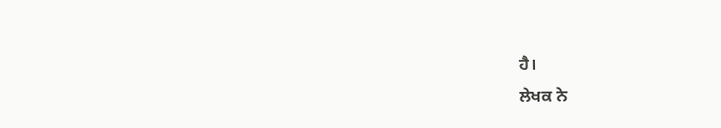ਹੈ।
ਲੇਖਕ ਨੇ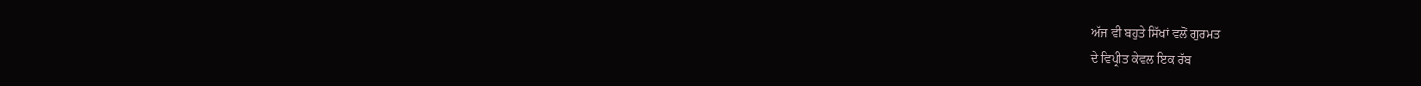ਅੱਜ ਵੀ ਬਹੁਤੇ ਸਿੱਖਾਂ ਵਲੋਂ ਗੁਰਮਤ
ਦੇ ਵਿਪ੍ਰੀਤ ਕੇਵਲ ਇਕ ਰੱਬ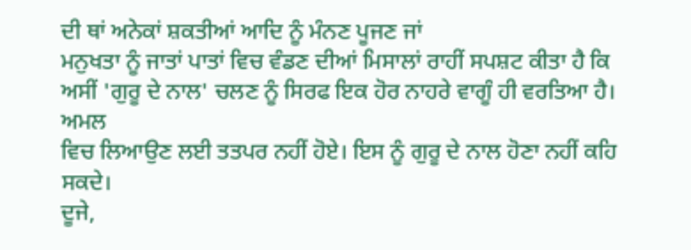ਦੀ ਥਾਂ ਅਨੇਕਾਂ ਸ਼ਕਤੀਆਂ ਆਦਿ ਨੂੰ ਮੰਨਣ ਪੂਜਣ ਜਾਂ
ਮਨੁਖਤਾ ਨੂੰ ਜਾਤਾਂ ਪਾਤਾਂ ਵਿਚ ਵੰਡਣ ਦੀਆਂ ਮਿਸਾਲਾਂ ਰਾਹੀਂ ਸਪਸ਼ਟ ਕੀਤਾ ਹੈ ਕਿ
ਅਸੀਂ 'ਗੁਰੂ ਦੇ ਨਾਲ' ਚਲਣ ਨੂੰ ਸਿਰਫ ਇਕ ਹੋਰ ਨਾਹਰੇ ਵਾਗੂੰ ਹੀ ਵਰਤਿਆ ਹੈ। ਅਮਲ
ਵਿਚ ਲਿਆਉਣ ਲਈ ਤਤਪਰ ਨਹੀਂ ਹੋਏ। ਇਸ ਨੂੰ ਗੁਰੂ ਦੇ ਨਾਲ ਹੋਣਾ ਨਹੀਂ ਕਹਿ ਸਕਦੇ।
ਦੂਜੇ,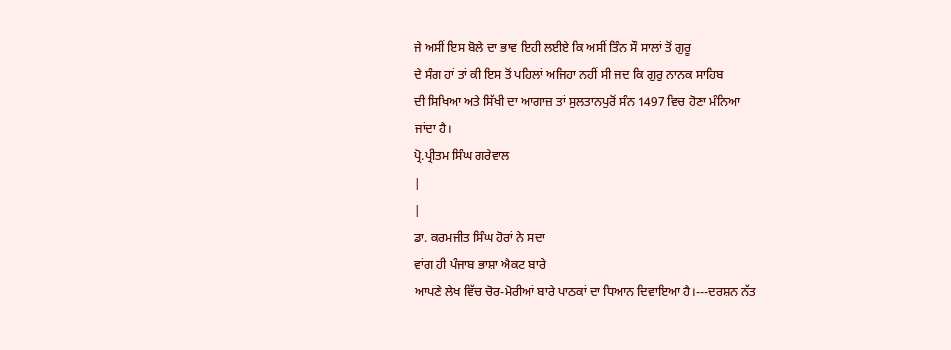ਜੇ ਅਸੀਂ ਇਸ ਬੋਲੇ ਦਾ ਭਾਵ ਇਹੀ ਲਈਏ ਕਿ ਅਸੀਂ ਤਿੰਨ ਸੌ ਸਾਲਾਂ ਤੋਂ ਗੁਰੂ
ਦੇ ਸੰਗ ਹਾਂ ਤਾਂ ਕੀ ਇਸ ਤੋਂ ਪਹਿਲਾਂ ਅਜਿਹਾ ਨਹੀਂ ਸੀ ਜਦ ਕਿ ਗੁਰੁ ਨਾਨਕ ਸਾਹਿਬ
ਦੀ ਸਿਖਿਆ ਅਤੇ ਸਿੱਖੀ ਦਾ ਆਗਾਜ਼ ਤਾਂ ਸੁਲਤਾਨਪੁਰੋਂ ਸੰਨ 1497 ਵਿਚ ਹੋਣਾ ਮੰਨਿਆ
ਜਾਂਦਾ ਹੈ।
ਪ੍ਰੋ.ਪ੍ਰੀਤਮ ਸਿੰਘ ਗਰੇਵਾਲ
|
|
ਡਾ. ਕਰਮਜੀਤ ਸਿੰਘ ਹੋਰਾਂ ਨੇ ਸਦਾ
ਵਾਂਗ ਹੀ ਪੰਜਾਬ ਭਾਸ਼ਾ ਐਕਟ ਬਾਰੇ
ਆਪਣੇ ਲੇਖ ਵਿੱਚ ਚੋਰ-ਮੋਰੀਆਂ ਬਾਰੇ ਪਾਠਕਾਂ ਦਾ ਧਿਆਨ ਦਿਵਾਇਆ ਹੈ।---ਦਰਸ਼ਨ ਨੱਤ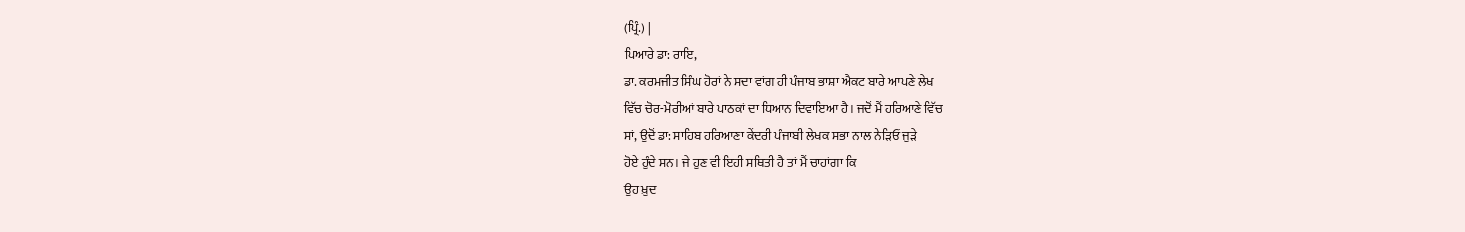(ਪ੍ਰਿੰ.) |
ਪਿਆਰੇ ਡਾ: ਰਾਇ,
ਡਾ. ਕਰਮਜੀਤ ਸਿੰਘ ਹੋਰਾਂ ਨੇ ਸਦਾ ਵਾਂਗ ਹੀ ਪੰਜਾਬ ਭਾਸ਼ਾ ਐਕਟ ਬਾਰੇ ਆਪਣੇ ਲੇਖ
ਵਿੱਚ ਚੋਰ-ਮੋਰੀਆਂ ਬਾਰੇ ਪਾਠਕਾਂ ਦਾ ਧਿਆਨ ਦਿਵਾਇਆ ਹੈ। ਜਦੋਂ ਮੈਂ ਹਰਿਆਣੇ ਵਿੱਚ
ਸਾਂ, ਉਦੋਂ ਡਾ: ਸਾਹਿਬ ਹਰਿਆਣਾ ਕੇਂਦਰੀ ਪੰਜਾਬੀ ਲੇਖਕ ਸਭਾ ਨਾਲ ਨੇੜਿਓਂ ਜੁੜੇ
ਹੋਏ ਹੁੰਦੇ ਸਨ। ਜੇ ਹੁਣ ਵੀ ਇਹੀ ਸਥਿਤੀ ਹੈ ਤਾਂ ਮੈਂ ਚਾਹਾਂਗਾ ਕਿ
ਉਹ ਖ਼ੁਦ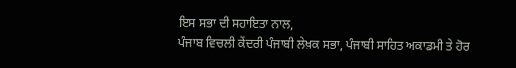ਇਸ ਸਭਾ ਦੀ ਸਹਾਇਤਾ ਨਾਲ,
ਪੰਜਾਬ ਵਿਚਲੀ ਕੇਂਦਰੀ ਪੰਜਾਬੀ ਲੇਖ਼ਕ ਸਭਾ, ਪੰਜਾਬੀ ਸਾਹਿਤ ਅਕਾਡਮੀ ਤੇ ਹੋਰ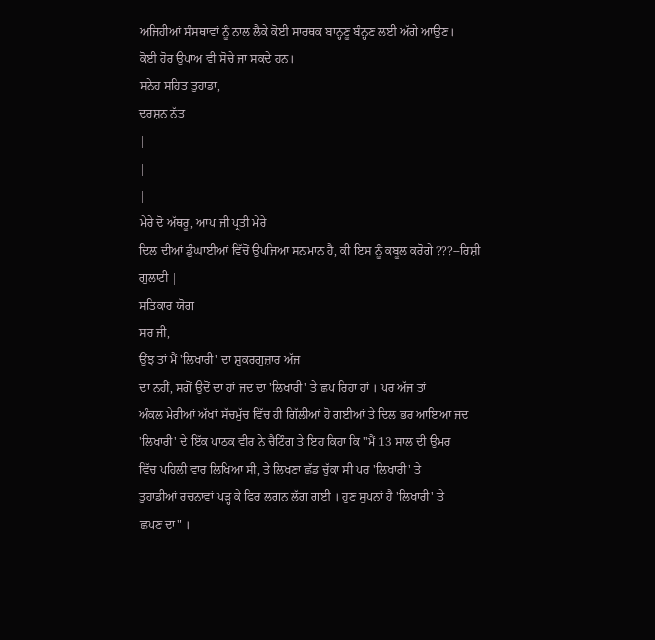ਅਜਿਹੀਆਂ ਸੰਸਥਾਵਾਂ ਨੂੰ ਨਾਲ ਲੈਕੇ ਕੋਈ ਸਾਰਥਕ ਬਾਨ੍ਹਣੂ ਬੰਨ੍ਹਣ ਲਈ ਅੱਗੇ ਆਉਣ।
ਕੋਈ ਹੋਰ ਉਪਾਅ ਵੀ ਸੋਚੇ ਜਾ ਸਕਦੇ ਹਨ।
ਸਨੇਹ ਸਹਿਤ ਤੁਹਾਡਾ,
ਦਰਸ਼ਨ ਨੱਤ
|
|
|
ਮੇਰੇ ਦੋ ਅੱਥਰੂ, ਆਪ ਜੀ ਪ੍ਰਤੀ ਮੇਰੇ
ਦਿਲ ਦੀਆਂ ਡੁੰਘਾਈਆਂ ਵਿੱਚੋਂ ਉਪਜਿਆ ਸਨਮਾਨ ਹੈ, ਕੀ ਇਸ ਨੂੰ ਕਬੂਲ ਕਰੋਗੇ ???--ਰਿਸ਼ੀ
ਗੁਲਾਟੀ |
ਸਤਿਕਾਰ ਯੋਗ
ਸਰ ਜੀ,
ਉਂਝ ਤਾਂ ਮੈਂ 'ਲਿਖਾਰੀ' ਦਾ ਸ਼ੁਕਰਗੁਜ਼ਾਰ ਅੱਜ
ਦਾ ਨਹੀਂ, ਸਗੋਂ ਉਦੋਂ ਦਾ ਹਾਂ ਜਦ ਦਾ 'ਲਿਖਾਰੀ' ਤੇ ਛਪ ਰਿਹਾ ਹਾਂ । ਪਰ ਅੱਜ ਤਾਂ
ਅੰਕਲ ਮੇਰੀਆਂ ਅੱਖਾਂ ਸੱਚਮੁੱਚ ਵਿੱਚ ਹੀ ਗਿੱਲੀਆਂ ਹੋ ਗਈਆਂ ਤੇ ਦਿਲ ਭਰ ਆਇਆ ਜਦ
'ਲਿਖਾਰੀ' ਦੇ ਇੱਕ ਪਾਠਕ ਵੀਰ ਨੇ ਚੈਟਿੰਗ ਤੇ ਇਹ ਕਿਹਾ ਕਿ ''ਮੈਂ 13 ਸਾਲ ਦੀ ਉਮਰ
ਵਿੱਚ ਪਹਿਲੀ ਵਾਰ ਲਿਖਿਆ ਸੀ, ਤੇ ਲਿਖਣਾ ਛੱਡ ਚੁੱਕਾ ਸੀ ਪਰ 'ਲਿਖਾਰੀ' ਤੇ
ਤੁਹਾਡੀਆਂ ਰਚਨਾਵਾਂ ਪੜ੍ਹ ਕੇ ਫਿਰ ਲਗਨ ਲੱਗ ਗਈ । ਹੁਣ ਸੁਪਨਾਂ ਹੈ 'ਲਿਖਾਰੀ' ਤੇ
ਛਪਣ ਦਾ" ।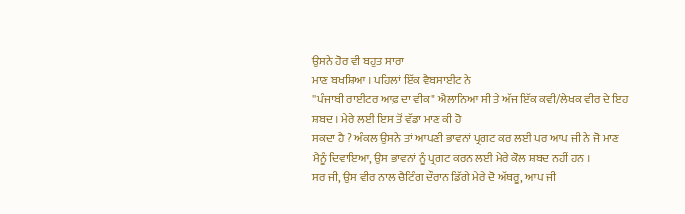ਉਸਨੇ ਹੋਰ ਵੀ ਬਹੁਤ ਸਾਰਾ
ਮਾਣ ਬਖਸ਼ਿਆ । ਪਹਿਲਾਂ ਇੱਕ ਵੈਬਸਾਈਟ ਨੇ
''ਪੰਜਾਬੀ ਰਾਈਟਰ ਆਫ਼ ਦਾ ਵੀਕ" ਐਲਾਨਿਆ ਸੀ ਤੇ ਅੱਜ ਇੱਕ ਕਵੀ/ਲੇਖਕ ਵੀਰ ਦੇ ਇਹ
ਸ਼ਬਦ । ਮੇਰੇ ਲਈ ਇਸ ਤੋਂ ਵੱਡਾ ਮਾਣ ਕੀ ਹੋ
ਸਕਦਾ ਹੈ ? ਅੰਕਲ ਉਸਨੇ ਤਾਂ ਆਪਣੀ ਭਾਵਨਾਂ ਪ੍ਰਗਟ ਕਰ ਲਈ ਪਰ ਆਪ ਜੀ ਨੇ ਜੋ ਮਾਣ
ਮੈਨੂੰ ਦਿਵਾਇਆ, ਉਸ ਭਾਵਨਾਂ ਨੂੰ ਪ੍ਰਗਟ ਕਰਨ ਲਈ ਮੇਰੇ ਕੋਲ ਸ਼ਬਦ ਨਹੀਂ ਹਨ ।
ਸਰ ਜੀ, ਉਸ ਵੀਰ ਨਾਲ ਚੈਟਿੰਗ ਦੌਰਾਨ ਡਿੱਗੇ ਮੇਰੇ ਦੋ ਅੱਥਰੂ, ਆਪ ਜੀ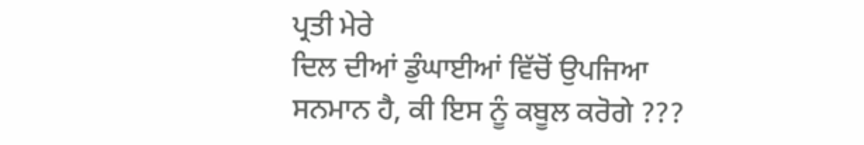ਪ੍ਰਤੀ ਮੇਰੇ
ਦਿਲ ਦੀਆਂ ਡੁੰਘਾਈਆਂ ਵਿੱਚੋਂ ਉਪਜਿਆ ਸਨਮਾਨ ਹੈ, ਕੀ ਇਸ ਨੂੰ ਕਬੂਲ ਕਰੋਗੇ ???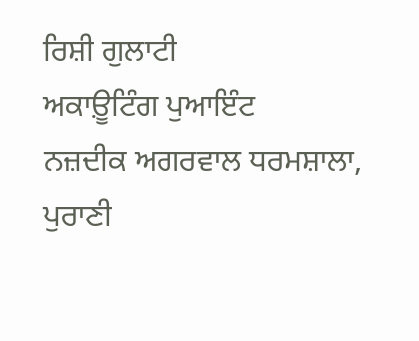ਰਿਸ਼ੀ ਗੁਲਾਟੀ
ਅਕਾਊ਼ਟਿੰਗ ਪੁਆਇੰਟ
ਨਜ਼ਦੀਕ ਅਗਰਵਾਲ ਧਰਮਸ਼ਾਲਾ,
ਪੁਰਾਣੀ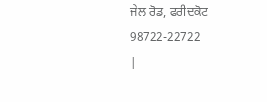ਜੇਲ ਰੋਡ, ਫਰੀਦਕੋਟ
98722-22722
|